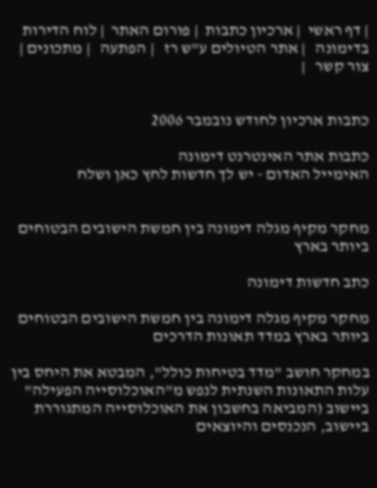| דף ראשי  | ארכיון כתבות  | פורום האתר  | לוח הדירות בדימונה   | אתר הטיולים ע"ש רז   | הפתעה   | מתכונים | צור קשר   |


כתבות ארכיון לחודש נובמבר 2006

כתבות אתר האינטרנט דימונה
האימייל האדום - יש לך חדשות לחץ כאן ושלח


מחקר מקיף מגלה דימונה בין חמשת הישובים הבטוחים ביותר בארץ

כתב חדשות דימונה

מחקר מקיף מגלה דימונה בין חמשת הישובים הבטוחים ביותר בארץ במדד תאונות הדרכים

במחקר חושב "מדד בטיחות כולל", המבטא את היחס בין עלות התאונות השנתית לנפש מ"האוכלוסייה הפעילה" ביישוב (המביאה בחשבון את האוכלוסייה המתגוררת ביישוב, הנכנסים והיוצאים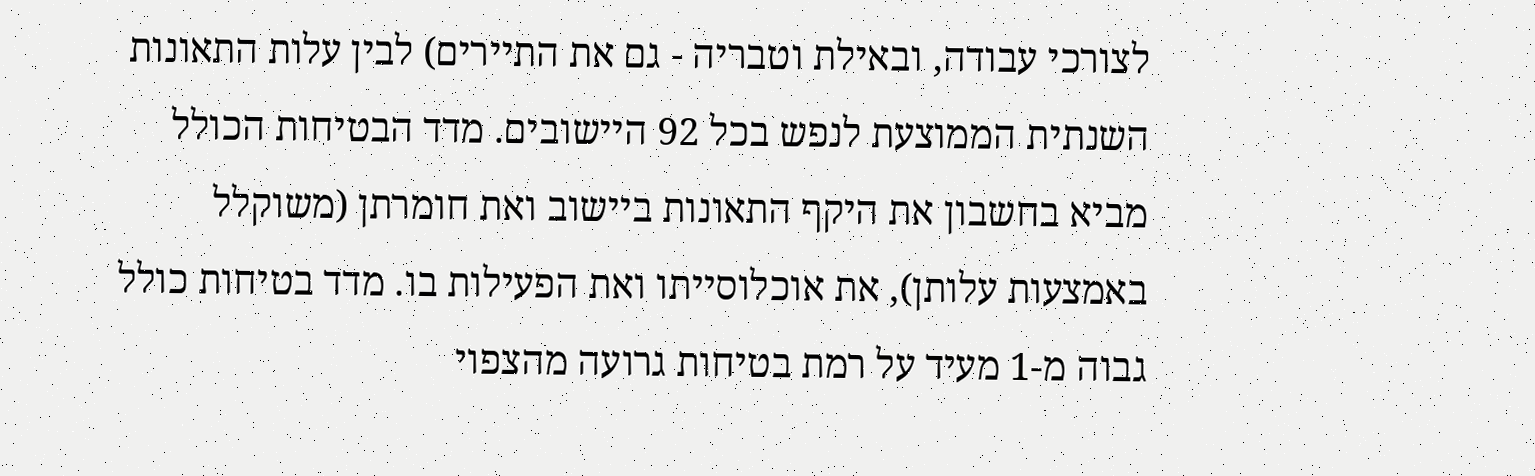לצורכי עבודה, ובאילת וטבריה - גם את התיירים) לבין עלות התאונות השנתית הממוצעת לנפש בכל 92 היישובים. מדד הבטיחות הכולל מביא בחשבון את היקף התאונות ביישוב ואת חומרתן (משוקלל באמצעות עלותן), את אוכלוסייתו ואת הפעילות בו. מדד בטיחות כולל גבוה מ-1 מעיד על רמת בטיחות גרועה מהצפוי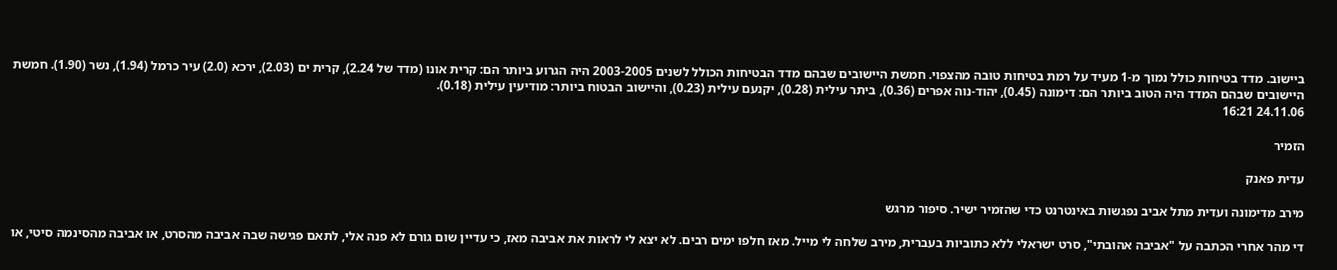ביישוב. מדד בטיחות כולל נמוך מ-1 מעיד על רמת בטיחות טובה מהצפוי. חמשת היישובים שבהם מדד הבטיחות הכולל לשנים 2003-2005 היה הגרוע ביותר הם: קרית אונו (מדד של 2.24), קרית ים (2.03), ירכא (2.0) עיר כרמל (1.94), נשר (1.90). חמשת היישובים שבהם המדד היה הטוב ביותר הם: דימונה (0.45), יהוד-נוה אפרים (0.36), ביתר עילית (0.28), יקנעם עילית (0.23), והיישוב הבטוח ביותר: מודיעין עילית (0.18).
24.11.06 16:21

הזמיר

עדית פאנק

מירב מדימונה ועדית מתל אביב נפגשות באינטרנט כדי שהזמיר ישיר. סיפור מרגש

די מהר אחרי הכתבה על "אביבה אהובתי", סרט ישראלי ללא כתוביות בעברית, מירב שלחה לי מייל. מאז חלפו ימים רבים. לא יצא לי לראות את אביבה מאז, כי עדיין שום גורם לא פנה אלי, לתאם פגישה שבה אביבה מהסרט, או אביבה מהסינמה סיטי, או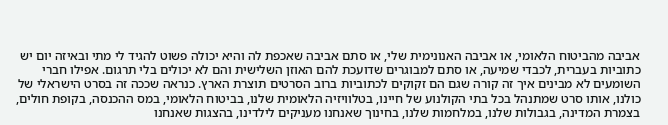אביבה מהביטוח הלאומי, או אביבה האנונימית שלי, או סתם אביבה שאכפת לה והיא יכולה פשוט להגיד לי מתי ובאיזה יום יש כתוביות בעברית, לכבדי שמיעה, או סתם למבוגרים שדועכת להם האוזן השלישית והם לא יכולים בלי תרגום. אפילו חברי השומעים לא מבינים איך זה קורה שגם הם זקוקים לכתוביות ברוב הסרטים תוצרת הארץ. כנראה שככה זה בסרט הישראלי של כולנו, אותו סרט שמתנהל בכל בתי הקולנוע של חיינו, בטלוויזיה הלאומית שלנו, בביטוח הלאומי, במס ההכנסה, בקופת חולים, בצמרת המדינה, בגבולות שלנו, במלחמות שלנו, בחינוך שאנחנו מעניקים לילדינו, בהצגות שאנחנו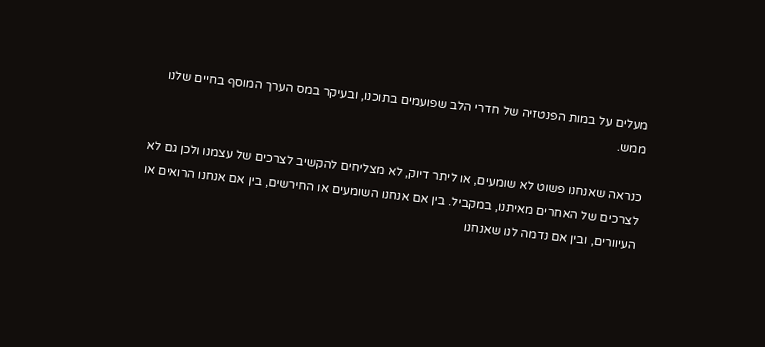מעלים על במות הפנטזיה של חדרי הלב שפועמים בתוכנו, ובעיקר במס הערך המוסף בחיים שלנו ממש.

כנראה שאנחנו פשוט לא שומעים, או ליתר דיוק, לא מצליחים להקשיב לצרכים של עצמנו ולכן גם לא לצרכים של האחרים מאיתנו, במקביל. בין אם אנחנו השומעים או החירשים, בין אם אנחנו הרואים או העיוורים, ובין אם נדמה לנו שאנחנו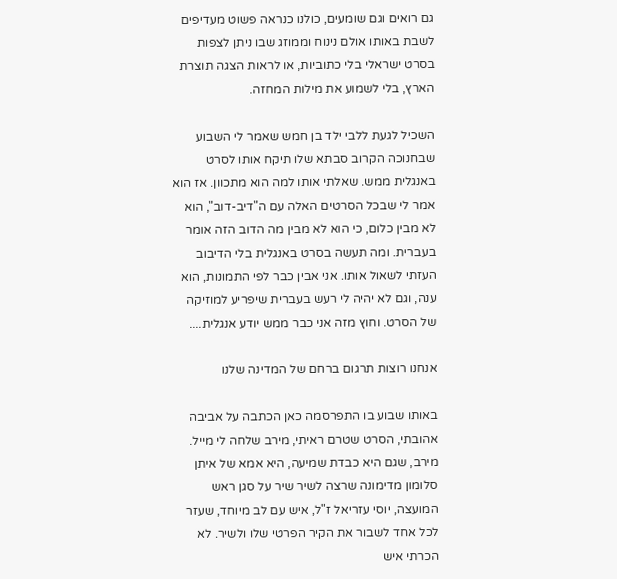גם רואים וגם שומעים, כולנו כנראה פשוט מעדיפים לשבת באותו אולם נינוח וממוזג שבו ניתן לצפות בסרט ישראלי בלי כתוביות, או לראות הצגה תוצרת הארץ, בלי לשמוע את מילות המחזה.

השכיל לגעת ללבי ילד בן חמש שאמר לי השבוע שבחנוכה הקרוב סבתא שלו תיקח אותו לסרט באנגלית ממש. שאלתי אותו למה הוא מתכוון. אז הוא אמר לי שבכל הסרטים האלה עם ה"דיב-דוב", הוא לא מבין כלום, כי הוא לא מבין מה הדוב הזה אומר בעברית. ומה תעשה בסרט באנגלית בלי הדיבוב העזתי לשאול אותו. אני אבין כבר לפי התמונות, הוא ענה, וגם לא יהיה לי רעש בעברית שיפריע למוזיקה של הסרט. וחוץ מזה אני כבר ממש יודע אנגלית....

אנחנו רוצות תרגום ברחם של המדינה שלנו

באותו שבוע בו התפרסמה כאן הכתבה על אביבה אהובתי, הסרט שטרם ראיתי, מירב שלחה לי מייל. מירב, שגם היא כבדת שמיעה, היא אמא של איתן סלומון מדימונה שרצה לשיר שיר על סגן ראש המועצה, יוסי עזריאל ז"ל, איש עם לב מיוחד, שעזר לכל אחד לשבור את הקיר הפרטי שלו ולשיר. לא הכרתי איש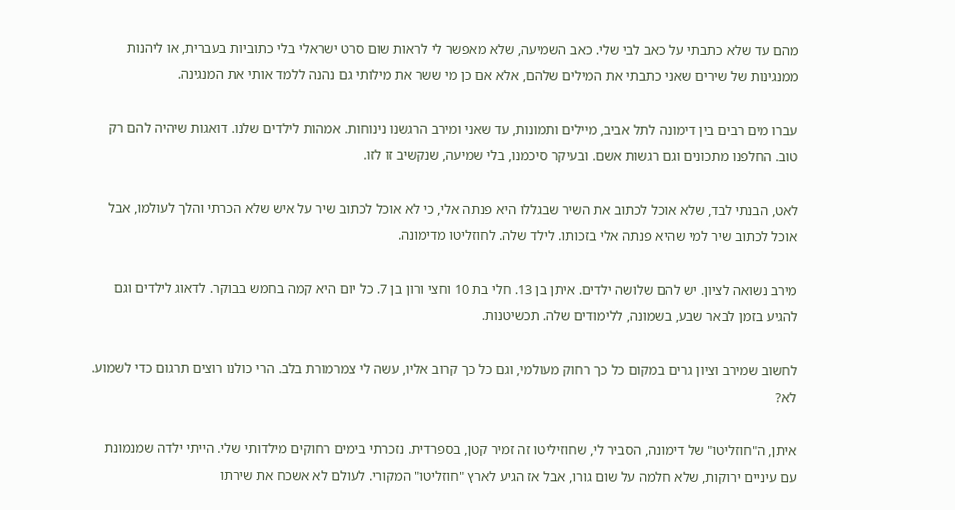מהם עד שלא כתבתי על כאב לבי שלי. כאב השמיעה, שלא מאפשר לי לראות שום סרט ישראלי בלי כתוביות בעברית, או ליהנות ממנגינות של שירים שאני כתבתי את המילים שלהם, אלא אם כן מי ששר את מילותי גם נהנה ללמד אותי את המנגינה.

עברו מים רבים בין דימונה לתל אביב, מיילים ותמונות, עד שאני ומירב הרגשנו נינוחות. אמהות לילדים שלנו. דואגות שיהיה להם רק טוב. החלפנו מתכונים וגם רגשות אשם. ובעיקר סיכמנו, בלי שמיעה, שנקשיב זו לזו.

לאט, הבנתי לבד, שלא אוכל לכתוב את השיר שבגללו היא פנתה אלי, כי לא אוכל לכתוב שיר על איש שלא הכרתי והלך לעולמו, אבל אוכל לכתוב שיר למי שהיא פנתה אלי בזכותו. לילד שלה. לחוזליטו מדימונה.

מירב נשואה לציון. יש להם שלושה ילדים. איתן בן 13. חלי בת 10 וחצי ורון בן 7. כל יום היא קמה בחמש בבוקר. לדאוג לילדים וגם להגיע בזמן לבאר שבע, בשמונה, ללימודים שלה. תכשיטנות.

לחשוב שמירב וציון גרים במקום כל כך רחוק מעולמי, וגם כל כך קרוב אליו, עשה לי צמרמורת בלב. הרי כולנו רוצים תרגום כדי לשמוע. לא?

איתן, ה"חוזליטו" של דימונה, הסביר לי, שחוזיליטו זה זמיר קטן, בספרדית. נזכרתי בימים רחוקים מילדותי שלי. הייתי ילדה שמנמונת עם עיניים ירוקות, שלא חלמה על שום גורו, אבל אז הגיע לארץ "חוזליטו" המקורי. לעולם לא אשכח את שירתו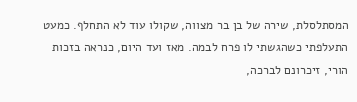המסתלסלת, שירה של בן בר מצווה, שקולו עוד לא התחלף. כמעט התעלפתי כשהגשתי לו פרח לבמה. מאז ועד היום, כנראה בזכות הורי, זיכרונם לברכה,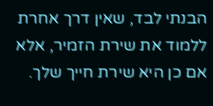הבנתי לבד, שאין דרך אחרת ללמוד את שירת הזמיר, אלא אם כן היא שירת חייך שלך.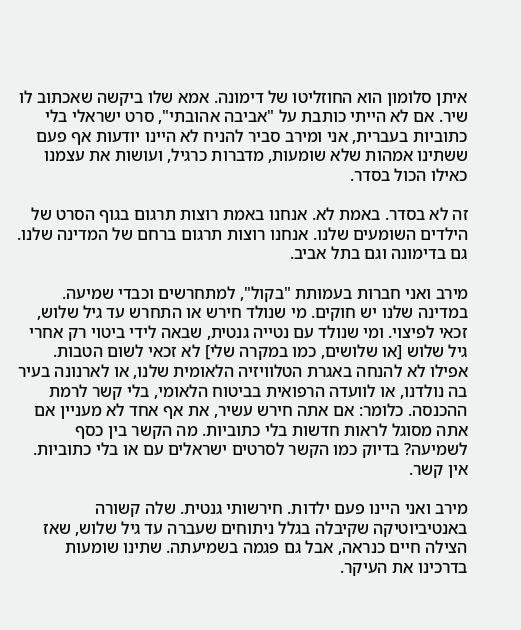איתן סלומון הוא החוזליטו של דימונה. אמא שלו ביקשה שאכתוב לו שיר. אם לא הייתי כותבת על "אביבה אהובתי", סרט ישראלי בלי כתוביות בעברית, אני ומירב סביר להניח לא היינו יודעות אף פעם ששתינו אמהות שלא שומעות, מדברות כרגיל, ועושות את עצמנו כאילו הכול בסדר.

זה לא בסדר. באמת לא. אנחנו באמת רוצות תרגום בגוף הסרט של הילדים השומעים שלנו. אנחנו רוצות תרגום ברחם של המדינה שלנו. גם בדימונה וגם בתל אביב.

מירב ואני חברות בעמותת "בקול", למתחרשים וכבדי שמיעה. במדינה שלנו יש חוקים. מי שנולד חירש או התחרש עד גיל שלוש, זכאי לפיצוי. ומי שנולד עם נטייה גנטית, שבאה לידי ביטוי רק אחרי גיל שלוש [או שלושים, כמו במקרה שלי] לא זכאי לשום הטבות. אפילו לא להנחה באגרת הטלוויזיה הלאומית שלנו, או לארנונה בעיר בה נולדנו, או לוועדה הרפואית בביטוח הלאומי, בלי קשר לרמת ההכנסה. כלומר: אם אתה חירש עשיר, את אף אחד לא מעניין אם אתה מסוגל לראות חדשות בלי כתוביות. מה הקשר בין כסף לשמיעה? בדיוק כמו הקשר לסרטים ישראלים עם או בלי כתוביות. אין קשר.

מירב ואני היינו פעם ילדות. חירשותי גנטית. שלה קשורה באנטיביוטיקה שקיבלה בגלל ניתוחים שעברה עד גיל שלוש, שאז הצילה חיים כנראה, אבל גם פגמה בשמיעתה. שתינו שומעות בדרכינו את העיקר.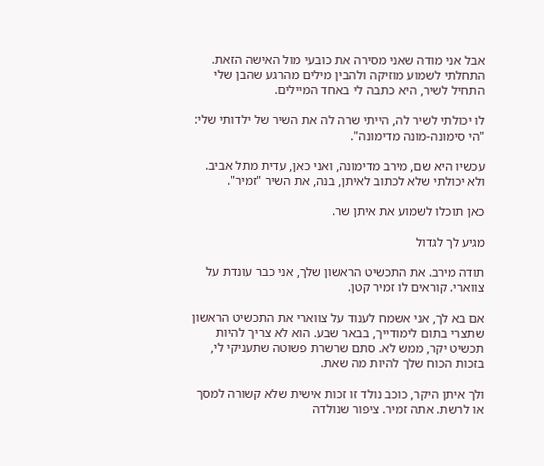אבל אני מודה שאני מסירה את כובעי מול האישה הזאת. התחלתי לשמוע מוזיקה ולהבין מילים מהרגע שהבן שלי התחיל לשיר, היא כתבה לי באחד המיילים.

לו יכולתי לשיר לה, הייתי שרה לה את השיר של ילדותי שלי: "הי סימונה-מונה מדימונה".

עכשיו היא שם, מירב מדימונה, ואני כאן, עדית מתל אביב. ולא יכולתי שלא לכתוב לאיתן, בנה, את השיר "זמיר".

כאן תוכלו לשמוע את איתן שר.

מגיע לך לגדול

תודה מירב. את התכשיט הראשון שלך, אני כבר עונדת על צווארי. קוראים לו זמיר קטן.

אם בא לך, אני אשמח לענוד על צווארי את התכשיט הראשון שתצרי בתום לימודייך, בבאר שבע. הוא לא צריך להיות תכשיט יקר, ממש לא. סתם שרשרת פשוטה שתעניקי לי, בזכות הכוח שלך להיות מה שאת.

ולך איתן היקר, כוכב נולד זו זכות אישית שלא קשורה למסך או לרשת. אתה זמיר. ציפור שנולדה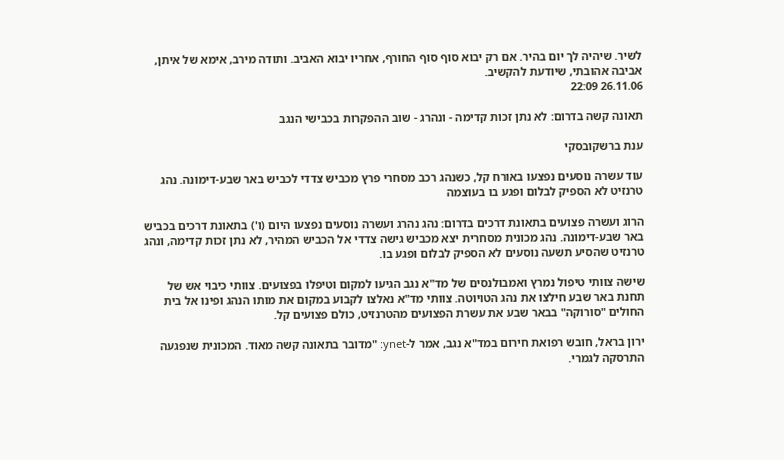לשיר. שיהיה לך יום בהיר. אם רק יבוא סוף סוף החורף, אחריו יבוא האביב. ותודה מירב, אימא של איתן, אביבה אהובתי, שיודעת להקשיב.
26.11.06 22:09

תאונה קשה בדרום: לא נתן זכות קדימה - ונהרג - שוב ההפקרות בכבישי הנגב

ענת ברשקובסקי

עוד עשרה נוסעים נפצעו באורח קל, כשנהג רכב מסחרי פרץ מכביש צדדי לכביש באר שבע-דימונה. נהג טרנזיט לא הספיק לבלום ופגע בו בעוצמה

הרוג ועשרה פצועים בתאונת דרכים בדרום: נהג נהרג ועשרה נוסעים נפצעו היום (ו') בתאונת דרכים בכביש באר שבע-דימונה. נהג מכונית מסחרית יצא מכביש גישה צדדי אל הכביש המהיר, לא נתן זכות קדימה, ונהג טרנזיט שהסיע תשעה נוסעים לא הספיק לבלום ופגע בו.

שישה צוותי טיפול נמרץ ואמבולנסים של מד"א נגב הגיעו למקום וטיפלו בפצועים. צוותי כיבוי אש של תחנת באר שבע חילצו את נהג הטויוטה. צוותי מד"א נאלצו לקבוע במקום את מותו הנהג ופינו אל בית החולים "סורוקה" בבאר שבע את עשרת הפצועים מהטרנזיט, כולם פצועים קל.

ירון בראל, חובש רפואת חירום במד"א נגב, אמר ל-ynet: "מדובר בתאונה קשה מאוד. המכונית שנפגעה התרסקה לגמרי.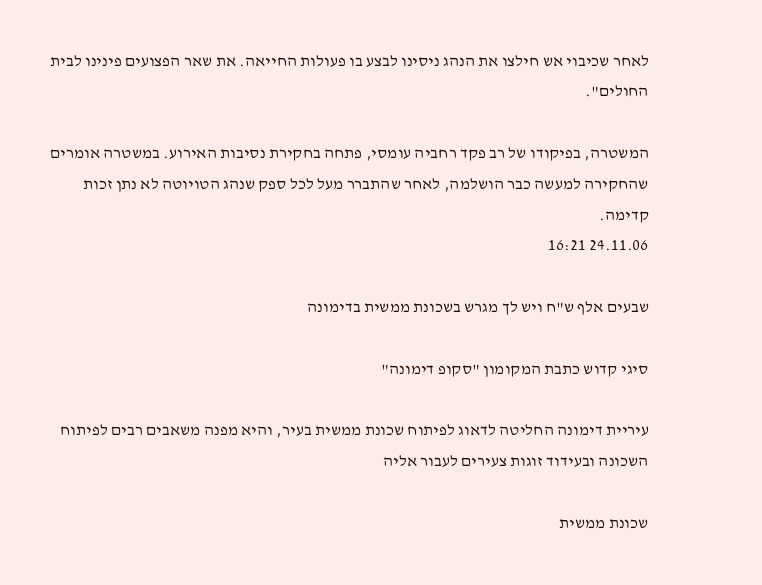לאחר שכיבוי אש חילצו את הנהג ניסינו לבצע בו פעולות החייאה. את שאר הפצועים פינינו לבית החולים".

המשטרה, בפיקודו של רב פקד רחביה עומסי, פתחה בחקירת נסיבות האירוע. במשטרה אומרים שהחקירה למעשה כבר הושלמה, לאחר שהתברר מעל לכל ספק שנהג הטויוטה לא נתן זכות קדימה.
24.11.06 16:21

שבעים אלף ש"ח ויש לך מגרש בשכונת ממשית בדימונה

סיגי קדוש כתבת המקומון "סקופ דימונה"

עיריית דימונה החליטה לדאוג לפיתוח שכונת ממשית בעיר, והיא מפנה משאבים רבים לפיתוח השכונה ובעידוד זוגות צעירים לעבור אליה

שכונת ממשית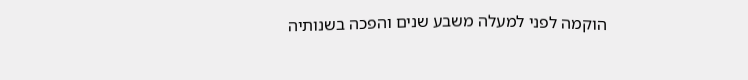הוקמה לפני למעלה משבע שנים והפכה בשנותיה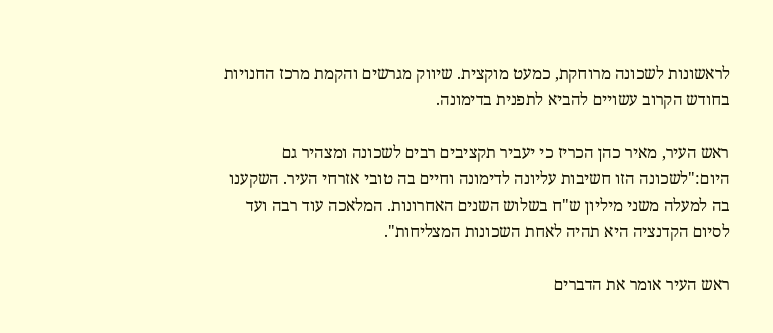לראשונות לשכונה מרוחקת, כמעט מוקצית. שיווק מגרשים והקמת מרכז החנויות בחודש הקרוב עשויים להביא לתפנית בדימונה.

ראש העיר, מאיר כהן הכריז כי יעביר תקציבים רבים לשכונה ומצהיר גם היום:"לשכונה הזו חשיבות עליונה לדימונה וחיים בה טובי אזרחי העיר. השקענו בה למעלה משני מיליון ש"ח בשלוש השנים האחרונות. המלאכה עוד רבה ועד לסיום הקדנציה היא תהיה לאחת השכונות המצליחות".

ראש העיר אומר את הדברים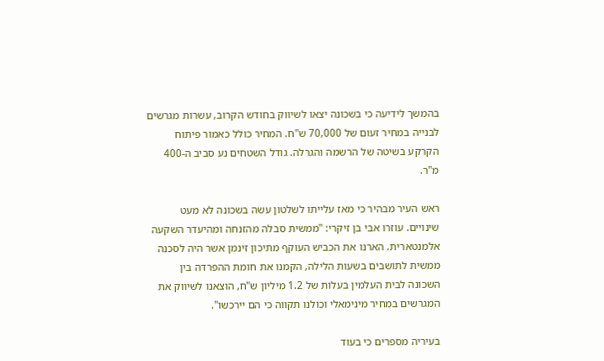בהמשך לידיעה כי בשכונה יצאו לשיווק בחודש הקרוב, עשרות מגרשים לבנייה במחיר זעום של 70,000 ש"ח. המחיר כולל כאמור פיתוח הקרקע בשיטה של הרשמה והגרלה. גודל השטחים נע סביב ה-400 מ"ר.

ראש העיר מבהיר כי מאז עלייתו לשלטון עשה בשכונה לא מעט שינויים. עוזרו אבי בן זיקרי: "ממשית סבלה מהזנחה ומהיעדר השקעה אלמנטארית. הארנו את הכביש העוקף מתיכון זינמן אשר היה לסכנה ממשית לתושבים בשעות הלילה, הקמנו את חומת ההפרדה בין השכונה לבית העלמין בעלות של 1.2 מיליון ש"ח, הוצאנו לשיווק את המגרשים במחיר מינימאלי וכולנו תקווה כי הם יירכשו".

בעיריה מספרים כי בעוד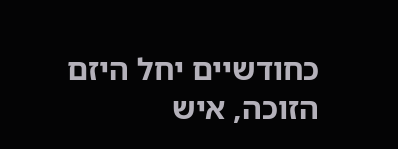כחודשיים יחל היזם הזוכה, איש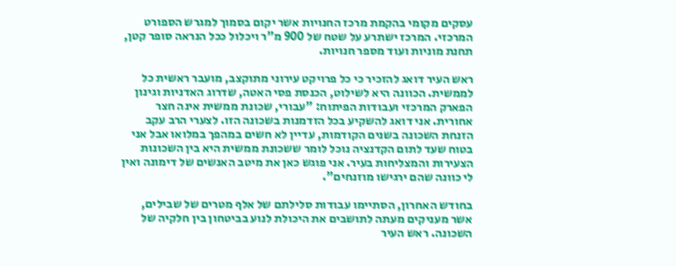עסקים מקומי בהקמת מרכז החנויות אשר יקום בסמוך למגרש הספורט המרכזי. המרכז ישתרע על שטח של 900 מ"ר ויכלול ככל הנראה סופר קטן, תחנת מוניות ועוד מספר חנויות.

ראש העיר דואג להזכיר כי כל פרויקט עירוני מתוקצב, מועבר ראשית כל לממשית. הכוונה היא לשילוט, הכנסת פסי האטה, שדרוג האדניות וגינון הפארק המרכזי ועבודות הפיתוח: "עבורי, שכונת ממשית אינה חצר אחורית. אני דואג להשקיע בכל הזדמנות בשכונה הזו. לצערי הרב עקב הזנחת השכונה בשנים הקודמות, עדיין לא חשים במהפך במלואו אבל אני בטוח שעד לתום הקדנציה נוכל לומר ששכונת ממשית היא בין השכונות הצעירות והמצליחות בעיר. אני פוגש כאן את מיטב האנשים של דימונה ואין לי כוונה שהם ירגישו מוזנחים".

בחודש האחרון, הסתיימו עבודות סלילתם של אלף מטרים של שבילים, אשר מעניקים מעתה לתושבים את היכולת לנוע בביטחון בין חלקיה של השכונה. ראש העיר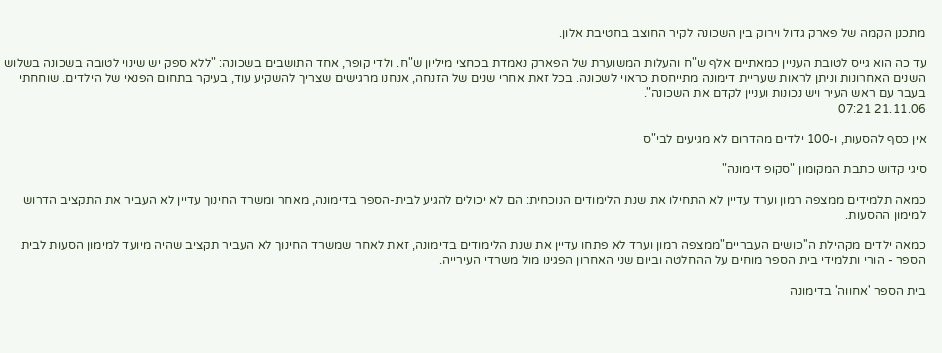מתכנן הקמה של פארק גדול וירוק בין השכונה לקיר החוצב בחטיבת אלון.

עד כה הוא גייס לטובת העניין כמאתיים אלף ש"ח והעלות המשוערת של הפארק נאמדת בכחצי מיליון ש"ח. ולדי קופר, אחד התושבים בשכונה: "ללא ספק יש שינוי לטובה בשכונה בשלוש השנים האחרונות וניתן לראות שעריית דימונה מתייחסת כראוי לשכונה. בכל זאת אחרי שנים של הזנחה, אנחנו מרגישים שצריך להשקיע עוד, בעיקר בתחום הפנאי של הילדים. שוחחתי בעבר עם ראש העיר ויש נכונות ועניין לקדם את השכונה".
21.11.06 07:21

אין כסף להסעות, ו-100 ילדים מהדרום לא מגיעים לבי"ס

סיגי קדוש כתבת המקומון "סקופ דימונה"

כמאה תלמידים ממצפה רמון וערד עדיין לא התחילו את שנת הלימודים הנוכחית: הם לא יכולים להגיע לבית-הספר בדימונה, מאחר ומשרד החינוך עדיין לא העביר את התקציב הדרוש למימון ההסעות.

כמאה ילדים מקהילת ה''כושים העבריים"ממצפה רמון וערד לא פתחו עדיין את שנת הלימודים בדימונה, זאת לאחר שמשרד החינוך לא העביר תקציב שהיה מיועד למימון הסעות לבית הספר - הורי ותלמידי בית הספר מוחים על ההחלטה וביום שני האחרון הפגינו מול משרדי העירייה.

בית הספר 'אחווה' בדימונה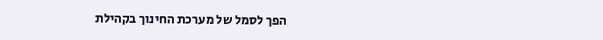הפך לסמל של מערכת החינוך בקהילת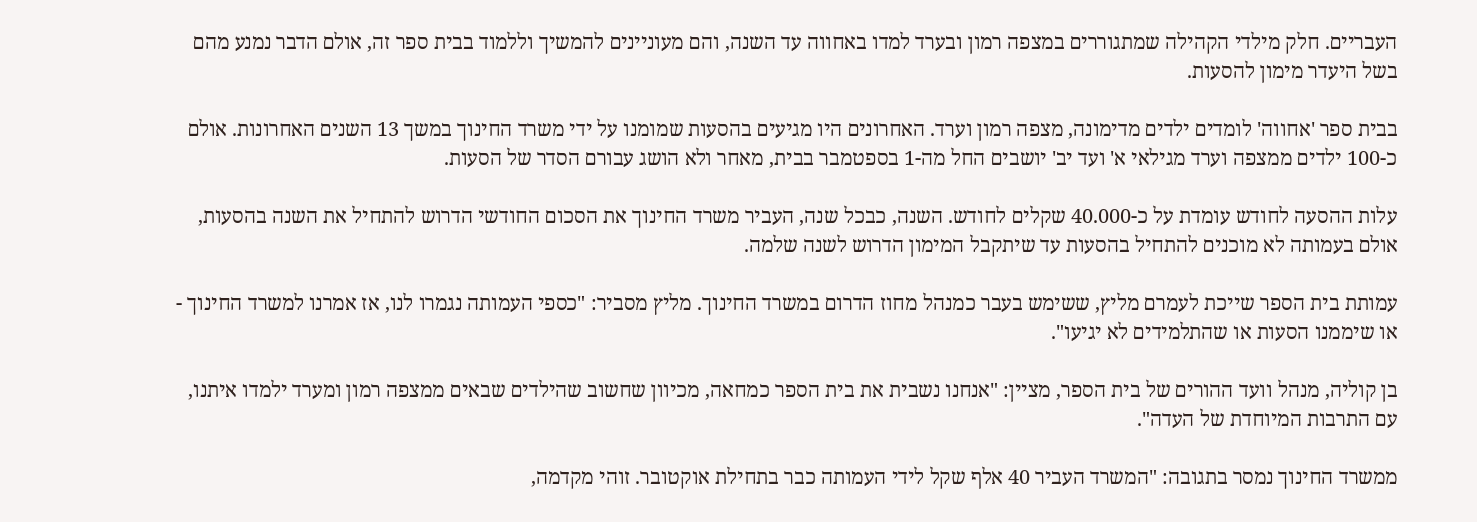העבריים. חלק מילדי הקהילה שמתגוררים במצפה רמון ובערד למדו באחווה עד השנה, והם מעוניינים להמשיך וללמוד בבית ספר זה, אולם הדבר נמנע מהם בשל היעדר מימון להסעות.

בבית ספר 'אחווה' לומדים ילדים מדימונה, מצפה רמון וערד. האחרונים היו מגיעים בהסעות שמומנו על ידי משרד החינוך במשך 13 השנים האחרונות. אולם כ-100 ילדים ממצפה וערד מגילאי א' ועד יב' יושבים החל מה-1 בספטמבר בבית, מאחר ולא הושג עבורם הסדר של הסעות.

עלות ההסעה לחודש עומדת על כ-40.000 שקלים לחודש. השנה, כבכל שנה, העביר משרד החינוך את הסכום החודשי הדרוש להתחיל את השנה בהסעות, אולם בעמותה לא מוכנים להתחיל בהסעות עד שיתקבל המימון הדרוש לשנה שלמה.

עמותת בית הספר שייכת לעמרם מליץ, ששימש בעבר כמנהל מחוז הדרום במשרד החינוך. מליץ מסביר: "כספי העמותה נגמרו לנו, אז אמרנו למשרד החינוך - או שיממנו הסעות או שהתלמידים לא יגיעו".

בן קוליה, מנהל וועד ההורים של בית הספר, מציין: "אנחנו נשבית את בית הספר כמחאה, מכיוון שחשוב שהילדים שבאים ממצפה רמון ומערד ילמדו איתנו, עם התרבות המיוחדת של העדה".

ממשרד החינוך נמסר בתגובה: "המשרד העביר 40 אלף שקל לידי העמותה כבר בתחילת אוקטובר. זוהי מקדמה,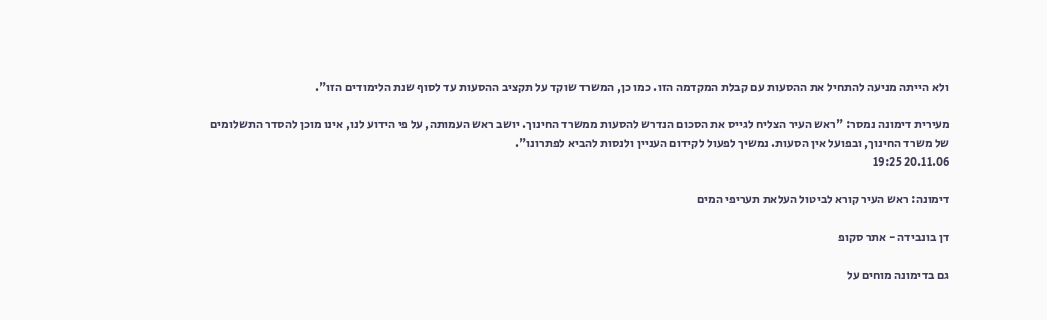ולא הייתה מניעה להתחיל את ההסעות עם קבלת המקדמה הזו. כמו כן, המשרד שוקד על תקציב ההסעות עד לסוף שנת הלימודים הזו".

מעירית דימונה נמסר: "ראש העיר הצליח לגייס את הסכום הנדרש להסעות ממשרד החינוך. יושב ראש העמותה, על פי הידוע לנו, אינו מוכן להסדר התשלומים של משרד החינוך, ובפועל אין הסעות. נמשיך לפעול לקידום העניין ולנסות להביא לפתרונו".
20.11.06 19:25

דימונה: ראש העיר קורא לביטול העלאת תעריפי המים

דן בונבידה - אתר סקופ

גם בדימונה מוחים על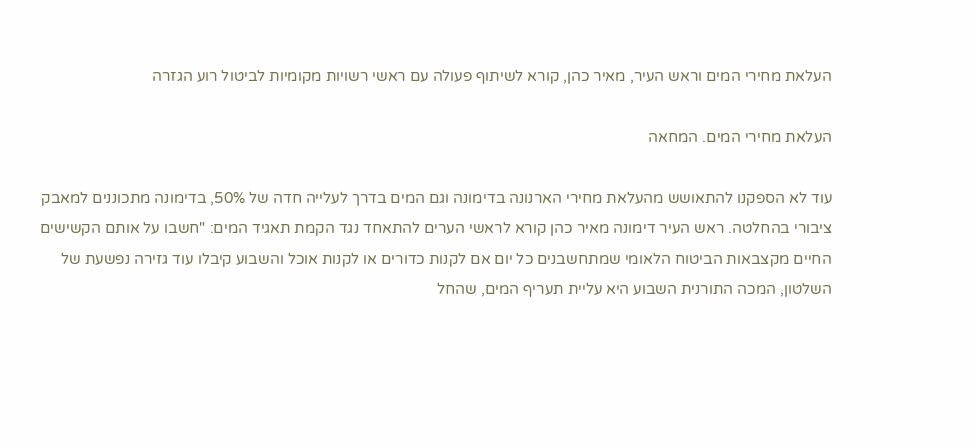העלאת מחירי המים וראש העיר, מאיר כהן, קורא לשיתוף פעולה עם ראשי רשויות מקומיות לביטול רוע הגזרה

העלאת מחירי המים. המחאה

עוד לא הספקנו להתאושש מהעלאת מחירי הארנונה בדימונה וגם המים בדרך לעלייה חדה של 50%, בדימונה מתכוננים למאבק ציבורי בהחלטה. ראש העיר דימונה מאיר כהן קורא לראשי הערים להתאחד נגד הקמת תאגיד המים: "חשבו על אותם הקשישים החיים מקצבאות הביטוח הלאומי שמתחשבנים כל יום אם לקנות כדורים או לקנות אוכל והשבוע קיבלו עוד גזירה נפשעת של השלטון, המכה התורנית השבוע היא עליית תעריף המים, שהחל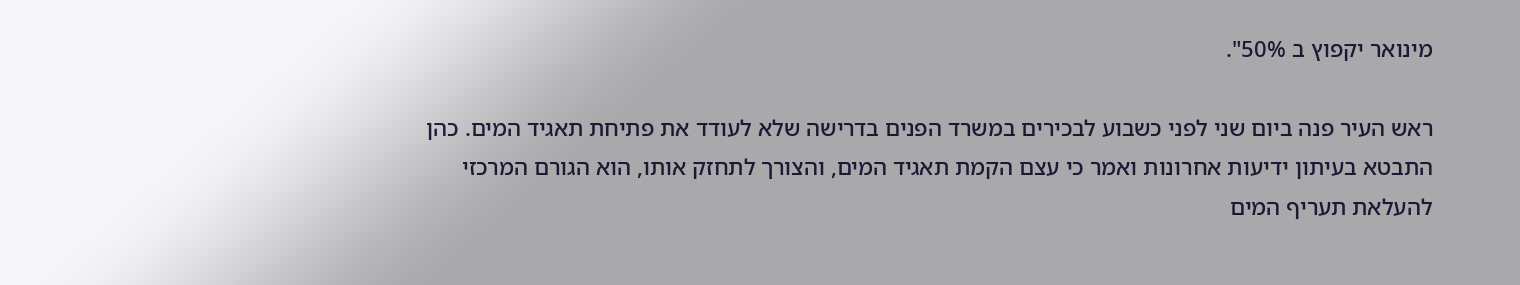מינואר יקפוץ ב 50%".

ראש העיר פנה ביום שני לפני כשבוע לבכירים במשרד הפנים בדרישה שלא לעודד את פתיחת תאגיד המים. כהן התבטא בעיתון ידיעות אחרונות ואמר כי עצם הקמת תאגיד המים, והצורך לתחזק אותו, הוא הגורם המרכזי להעלאת תעריף המים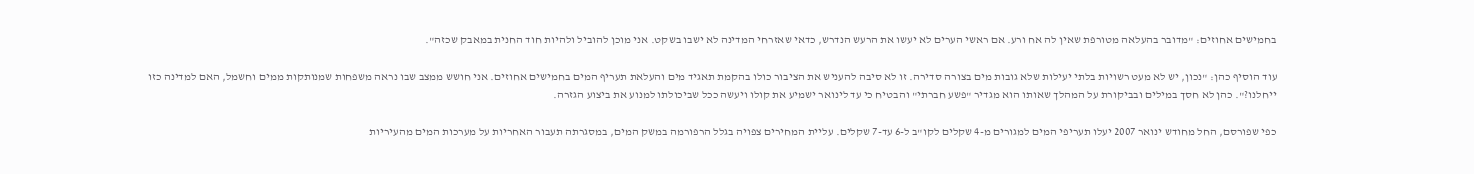בחמישים אחוזים: "מדובר בהעלאה מטורפת שאין לה אח ורע. אם ראשי הערים לא יעשו את הרעש הנדרש, כדאי שאזרחי המדינה לא ישבו בשקט. אני מוכן להוביל ולהיות חוד החנית במאבק שכזה".

עוד הוסיף כהן: "נכון, יש לא מעט רשויות בלתי יעילות שלא גובות מים בצורה סדירה. זו לא סיבה להעניש את הציבור כולו בהקמת תאגיד מים והעלאת תעריף המים בחמישים אחוזים. אני חושש ממצב שבו נראה משפחות שמנותקות ממים וחשמל, האם למדינה כזו ייחלנו?". כהן לא חסך במילים ובביקורת על המהלך שאותו הוא מגדיר "פשע חברתי" והבטיח כי עד לינואר ישמיע את קולו ויעשה ככל שביכולתו למנוע את ביצוע הגזרה.

כפי שפורסם, החל מחודש ינואר 2007 יעלו תעריפי המים למגורים מ-4 שקלים לקו"ב ל-6 עד-7 שקלים. עליית המחירים צפויה בגלל הרפורמה במשק המים, במסגרתה תעבור האחריות על מערכות המים מהעיריות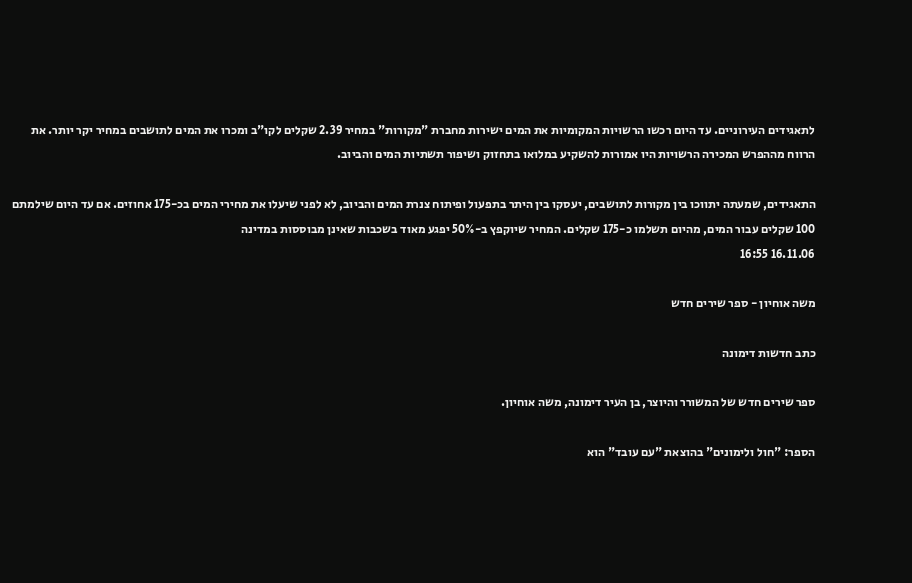לתאגידים העירוניים. עד היום רכשו הרשויות המקומיות את המים ישירות מחברת "מקורות" במחיר 2.39 שקלים לקו"ב ומכרו את המים לתושבים במחיר יקר יותר. את הרווח מההפרש המכירה הרשויות היו אמורות להשקיע במלואו בתחזוק ושיפור תשתיות המים והביוב.

התאגידים, שמעתה יתווכו בין מקורות לתושבים, יעסקו בין היתר בתפעול ופיתוח צנרת המים והביוב, לא לפני שיעלו את מחירי המים בכ-175 אחוזים. אם עד היום שילמתם 100 שקלים עבור המים, מהיום תשלמו כ-175 שקלים. המחיר שיוקפץ ב-50% יפגע מאוד בשכבות שאינן מבוססות במדינה
16.11.06 16:55

משה אוחיון - ספר שירים חדש

כתב חדשות דימונה

ספר שירים חדש של המשורר והיוצר, בן העיר דימונה, משה אוחיון.

הספר: "חול ולימונים" בהוצאת "עם עובד" הוא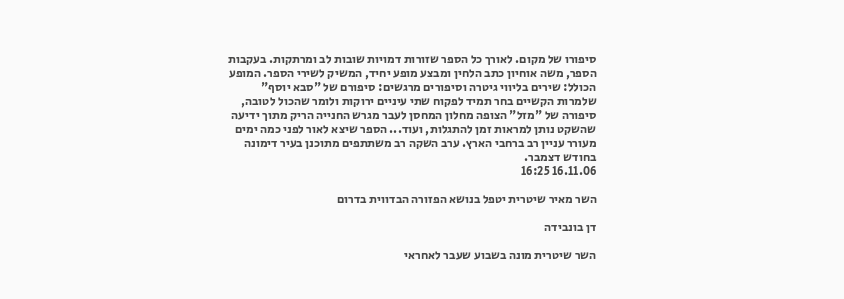סיפורו של מקום. לאורך כל הספר שזורות דמויות שובות לב ומרתקות. בעקבות הספר, משה אוחיון כתב הלחין ומבצע מופע יחיד, המשיק לשירי הספר. המופע הכולל: שירים בליווי גיטרה וסיפורים מרגשים: סיפורם של "סבא יוסף" שלמרות הקשיים בחר תמיד לפקוח שתי עיניים ירוקות ולומר שהכול לטובה, סיפורה של "מזל" הצופה מחלון המחסן לעבר מגרש החנייה הריק מתוך ידיעה שהשקט נותן למראות זמן להתגלות, ועוד... הספר שיצא לאור לפני כמה ימים מעורר עניין רב ברחבי הארץ. ערב השקה רב משתתפים מתוכנן בעיר דימונה בחודש דצמבר.
16.11.06 16:25

השר מאיר שיטרית יטפל בנושא הפזורה הבדווית בדרום

דן בונבידה

השר שיטרית מונה בשבוע שעבר לאחראי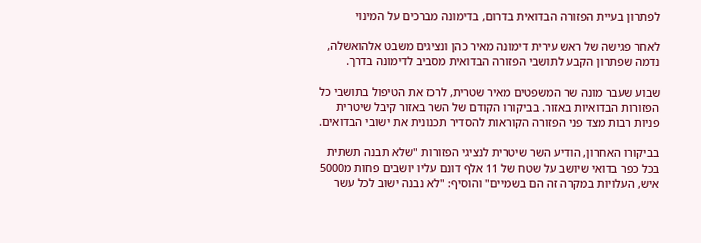לפתרון בעיית הפזורה הבדואית בדרום, בדימונה מברכים על המינוי

לאחר פגישה של ראש עירית דימונה מאיר כהן ונציגים משבט אלהואשלה, נדמה שפתרון הקבע לתושבי הפזורה הבדואית מסביב לדימונה בדרך.

שבוע שעבר מונה שר המשפטים מאיר שטרית, לרכז את הטיפול בתושבי כל הפזורות הבדואיות באזור. בביקורו הקודם של השר באזור קיבל שיטרית פניות רבות מצד פני הפזורה הקוראות להסדיר תכנונית את ישובי הבדואים.

בביקורו האחרון, הודיע השר שיטרית לנציגי הפזורות "שלא תבנה תשתית בכל כפר בדואי שיושב על שטח של 11 אלף דונם עליו יושבים פחות מ5000 איש, העלויות במקרה זה הם בשמיים" והוסיף: "לא נבנה ישוב לכל עשר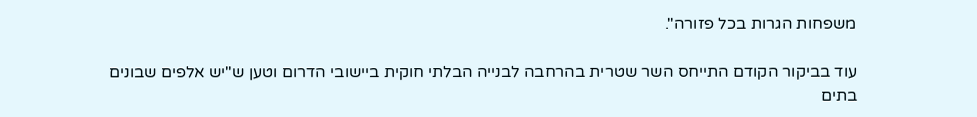משפחות הגרות בכל פזורה".

עוד בביקור הקודם התייחס השר שטרית בהרחבה לבנייה הבלתי חוקית ביישובי הדרום וטען ש"יש אלפים שבונים בתים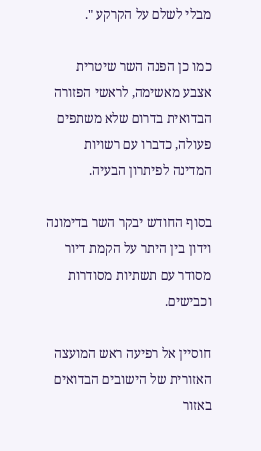מבלי לשלם על הקרקע ".

כמו כן הפנה השר שיטרית אצבע מאשימה, לראשי הפזורה הבדואית בדרום שלא משתפים פעולה, כדברו עם רשויות המדינה לפיתרון הבעיה.

בסוף החודש יבקר השר בדימונה וידון בין היתר על הקמת דיור מסודר עם תשתיות מסודרות וכבישים.

חוסיין אל רפיעה ראש המועצה האזורית של הישובים הבדואים באזור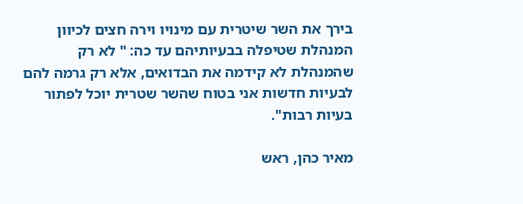בירך את השר שיטרית עם מינויו וירה חצים לכיוון המנהלת שטיפלה בבעיותיהם עד כה: " לא רק שהמנהלת לא קידמה את הבדואים, אלא רק גרמה להם לבעיות חדשות אני בטוח שהשר שטרית יוכל לפתור בעיות רבות".

מאיר כהן, ראש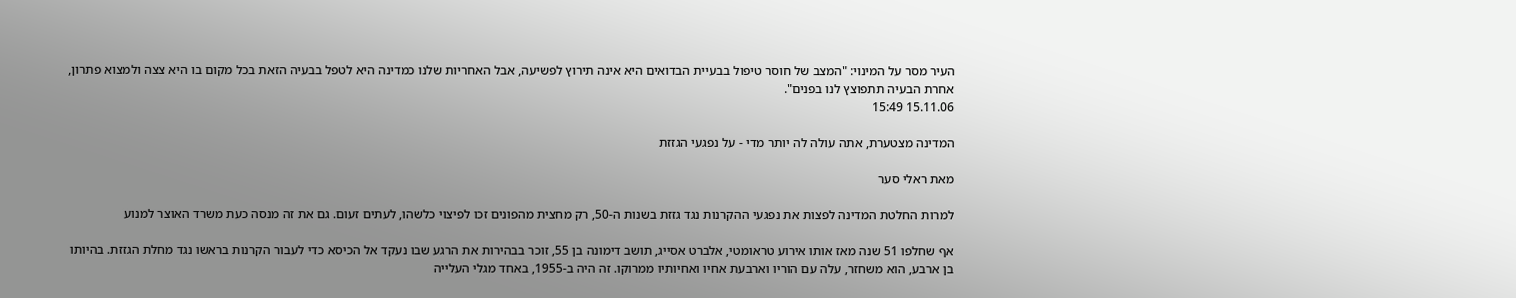העיר מסר על המינוי: "המצב של חוסר טיפול בבעיית הבדואים היא אינה תירוץ לפשיעה, אבל האחריות שלנו כמדינה היא לטפל בבעיה הזאת בכל מקום בו היא צצה ולמצוא פתרון, אחרת הבעיה תתפוצץ לנו בפנים".
15.11.06 15:49

המדינה מצטערת, אתה עולה לה יותר מדי - על נפגעי הגזזת

מאת ראלי סער

למרות החלטת המדינה לפצות את נפגעי ההקרנות נגד גזזת בשנות ה-50, רק מחצית מהפונים זכו לפיצוי כלשהו, לעתים זעום. גם את זה מנסה כעת משרד האוצר למנוע

אף שחלפו 51 שנה מאז אותו אירוע טראומטי, אלברט אסייג, תושב דימונה בן 55, זוכר בבהירות את הרגע שבו נעקד אל הכיסא כדי לעבור הקרנות בראשו נגד מחלת הגזזת. בהיותו בן ארבע, הוא משחזר, עלה עם הוריו וארבעת אחיו ואחיותיו ממרוקו. זה היה ב-1955, באחד מגלי העלייה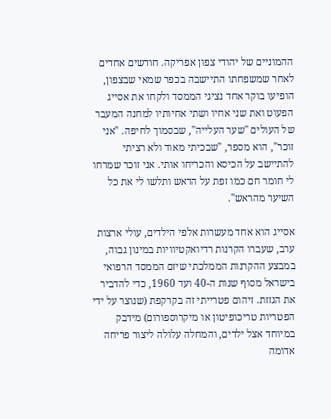ההמוניים של יהודי צפון אפריקה. חודשים אחדים לאחר שמשפחתו התיישבה בכפר שמאי שבצפון, הופיעו בוקר אחד נציגי הממסד ולקחו את אסייג הפעוט ואת שני אחיו ושתי אחיותיו למחנה המעבר של העולים "שער העלייה", שבסמוך לחיפה. "אני זוכר", הוא מספר, "שבכיתי מאוד ולא רציתי להתיישב על הכיסא והכריחו אותי. אני זוכר שמרחו לי חומר חם כמו זפת על הראש ותלשו לי את כל השיער מהראש".

אסייג הוא אחד מעשרות אלפי הילדים, עולי ארצות ערב, שעברו הקרנות רדיואקטיוויות במינון גבוה, במבצע ההקרנות הממלכתי שיזם הממסד הרפואי בישראל מסוף שנות ה-40 ועד 1960, כדי להדביר את הגזזת. זיהום פטרייתי זה בקרקפת (שנוצר על ידי הפטריות טריכופיטון או מיקרוספורום) מידבק במיוחד אצל ילדים, והמחלה עלולה ליצור פריחה אדומה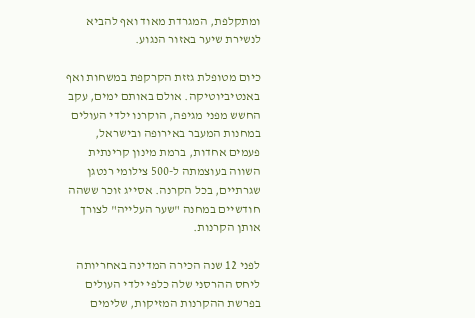ומתקלפת, המגרדת מאוד ואף להביא לנשירת שיער באזור הנגוע.

כיום מטופלת גזזת הקרקפת במשחות ואף באנטיביוטיקה. אולם באותם ימים, עקב החשש מפני מגיפה, הוקרנו ילדי העולים במחנות המעבר באירופה ובישראל, פעמים אחדות, ברמת מינון קרינתית השווה בעוצמתה ל-500 צילומי רנטגן שגרתיים, בכל הקרנה. אסייג זוכר ששהה חודשיים במחנה "שער העלייה" לצורך אותן הקרנות.

לפני 12 שנה הכירה המדינה באחריותה ליחס ההרסני שלה כלפי ילדי העולים בפרשת ההקרנות המזיקות, שלימים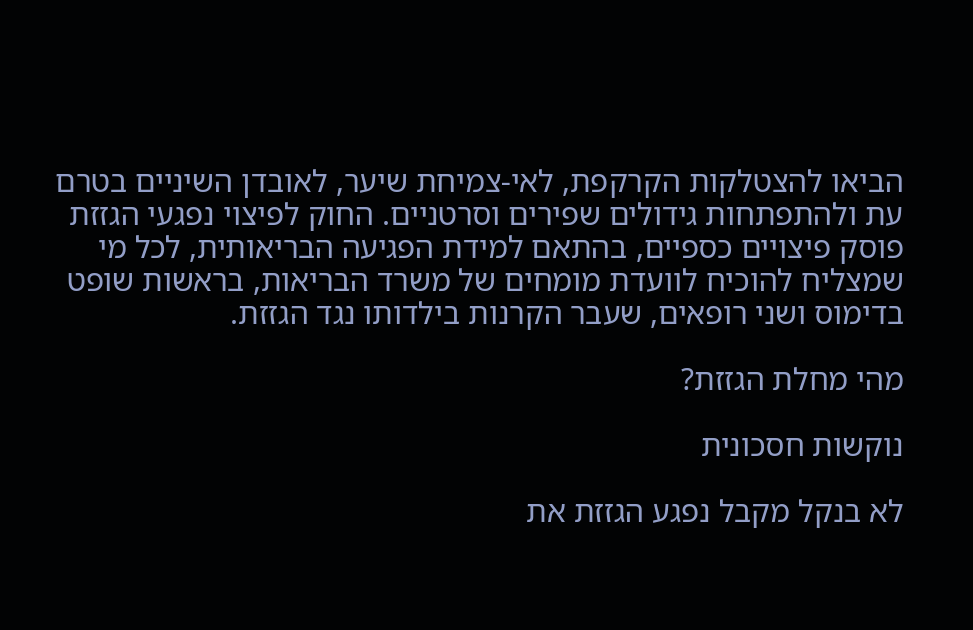הביאו להצטלקות הקרקפת, לאי-צמיחת שיער, לאובדן השיניים בטרם עת ולהתפתחות גידולים שפירים וסרטניים. החוק לפיצוי נפגעי הגזזת פוסק פיצויים כספיים, בהתאם למידת הפגיעה הבריאותית, לכל מי שמצליח להוכיח לוועדת מומחים של משרד הבריאות, בראשות שופט בדימוס ושני רופאים, שעבר הקרנות בילדותו נגד הגזזת.

מהי מחלת הגזזת?

נוקשות חסכונית

לא בנקל מקבל נפגע הגזזת את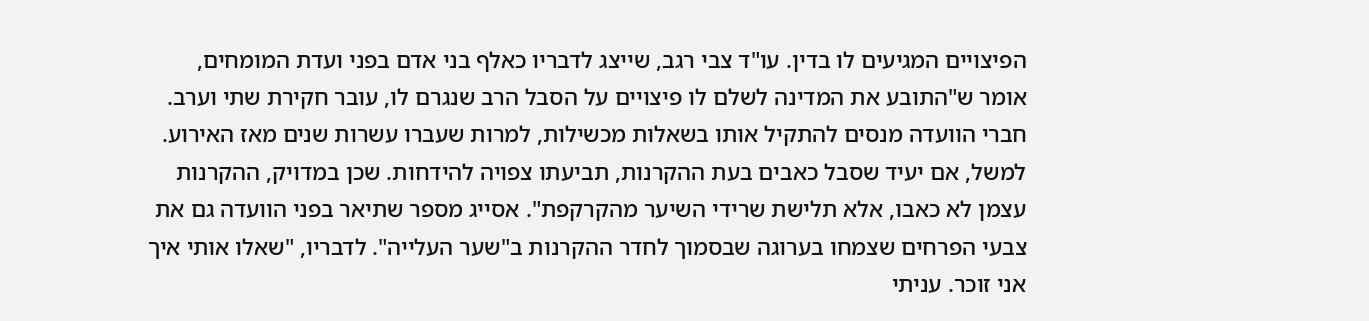הפיצויים המגיעים לו בדין. עו"ד צבי רגב, שייצג לדבריו כאלף בני אדם בפני ועדת המומחים, אומר ש"התובע את המדינה לשלם לו פיצויים על הסבל הרב שנגרם לו, עובר חקירת שתי וערב. חברי הוועדה מנסים להתקיל אותו בשאלות מכשילות, למרות שעברו עשרות שנים מאז האירוע. למשל, אם יעיד שסבל כאבים בעת ההקרנות, תביעתו צפויה להידחות. שכן במדויק, ההקרנות עצמן לא כאבו, אלא תלישת שרידי השיער מהקרקפת". אסייג מספר שתיאר בפני הוועדה גם את צבעי הפרחים שצמחו בערוגה שבסמוך לחדר ההקרנות ב"שער העלייה". לדבריו, "שאלו אותי איך אני זוכר. עניתי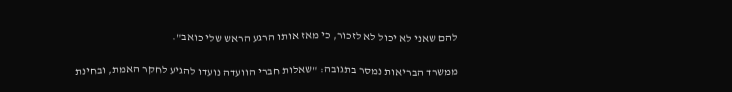להם שאני לא יכול לא לזכור, כי מאז אותו הרגע הראש שלי כואב".

ממשרד הבריאות נמסר בתגובה: "שאלות חברי הוועדה נועדו להגיע לחקר האמת, ובחינת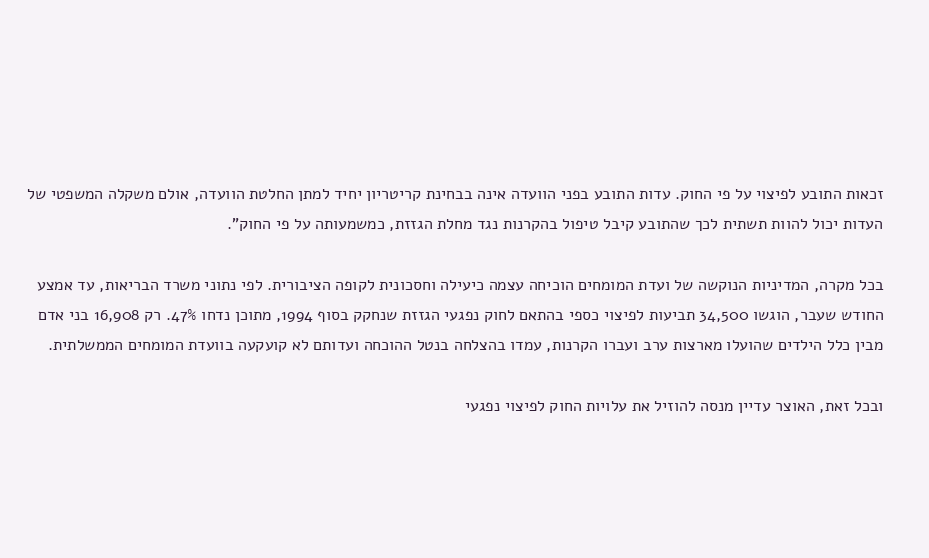זכאות התובע לפיצוי על פי החוק. עדות התובע בפני הוועדה אינה בבחינת קריטריון יחיד למתן החלטת הוועדה, אולם משקלה המשפטי של העדות יכול להוות תשתית לכך שהתובע קיבל טיפול בהקרנות נגד מחלת הגזזת, כמשמעותה על פי החוק".

בכל מקרה, המדיניות הנוקשה של ועדת המומחים הוכיחה עצמה כיעילה וחסכונית לקופה הציבורית. לפי נתוני משרד הבריאות, עד אמצע החודש שעבר, הוגשו 34,500 תביעות לפיצוי כספי בהתאם לחוק נפגעי הגזזת שנחקק בסוף 1994, מתוכן נדחו 47%. רק 16,908 בני אדם מבין כלל הילדים שהועלו מארצות ערב ועברו הקרנות, עמדו בהצלחה בנטל ההוכחה ועדותם לא קועקעה בוועדת המומחים הממשלתית.

ובכל זאת, האוצר עדיין מנסה להוזיל את עלויות החוק לפיצוי נפגעי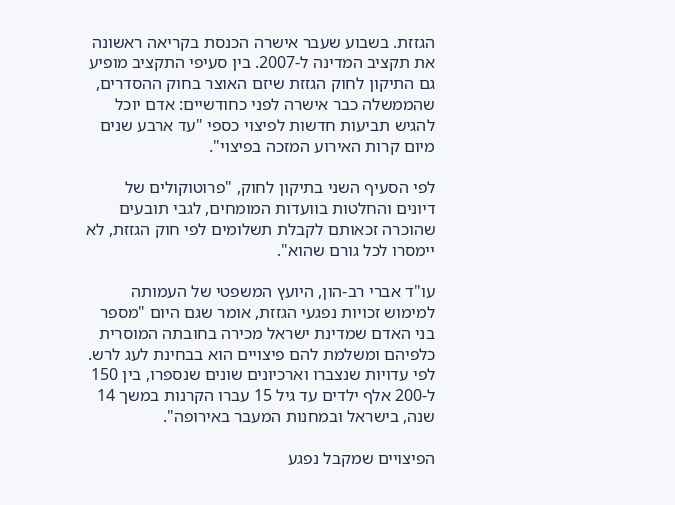הגזזת. בשבוע שעבר אישרה הכנסת בקריאה ראשונה את תקציב המדינה ל-2007. בין סעיפי התקציב מופיע גם התיקון לחוק הגזזת שיזם האוצר בחוק ההסדרים, שהממשלה כבר אישרה לפני כחודשיים: אדם יוכל להגיש תביעות חדשות לפיצוי כספי "עד ארבע שנים מיום קרות האירוע המזכה בפיצוי".

לפי הסעיף השני בתיקון לחוק, "פרוטוקולים של דיונים והחלטות בוועדות המומחים, לגבי תובעים שהוכרה זכאותם לקבלת תשלומים לפי חוק הגזזת, לא יימסרו לכל גורם שהוא".

עו"ד אברי רב-הון, היועץ המשפטי של העמותה למימוש זכויות נפגעי הגזזת, אומר שגם היום "מספר בני האדם שמדינת ישראל מכירה בחובתה המוסרית כלפיהם ומשלמת להם פיצויים הוא בבחינת לעג לרש. לפי עדויות שנצברו וארכיונים שונים שנספרו, בין 150 ל-200 אלף ילדים עד גיל 15 עברו הקרנות במשך 14 שנה, בישראל ובמחנות המעבר באירופה".

הפיצויים שמקבל נפגע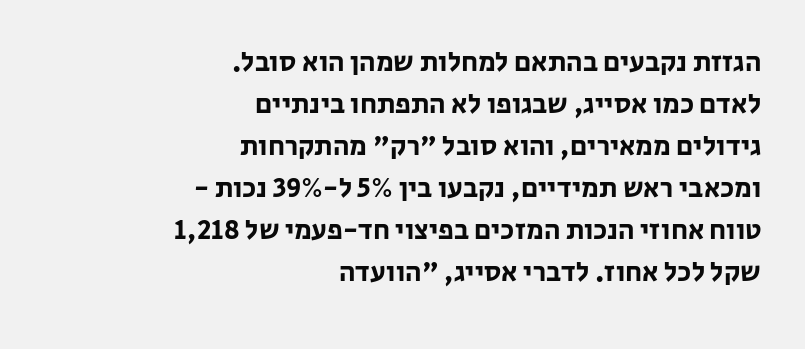הגזזת נקבעים בהתאם למחלות שמהן הוא סובל. לאדם כמו אסייג, שבגופו לא התפתחו בינתיים גידולים ממאירים, והוא סובל "רק" מהתקרחות ומכאבי ראש תמידיים, נקבעו בין 5% ל-39% נכות - טווח אחוזי הנכות המזכים בפיצוי חד-פעמי של 1,218 שקל לכל אחוז. לדברי אסייג, "הוועדה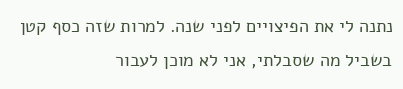נתנה לי את הפיצויים לפני שנה. למרות שזה כסף קטן בשביל מה שסבלתי, אני לא מוכן לעבור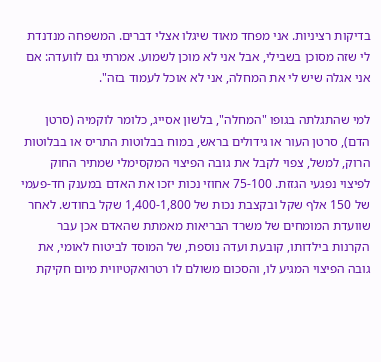בדיקות רציניות. אני מפחד מאוד שיגלו אצלי דברים. המשפחה מנדנדת לי שזה מסוכן בשבילי, אבל אני לא מוכן לשמוע. אמרתי גם לוועדה: אם אני אגלה שיש לי את המחלה, אני לא אוכל לעמוד בזה".

למי שהתגלתה בגופו "המחלה", בלשון אסייג, כלומר לוקמיה (סרטן הדם), סרטן העור או גידולים בראש, במוח בבלוטות התריס או בבלוטות הרוק, למשל, צפוי לקבל את גובה הפיצוי המקסימלי שמתיר החוק לפיצוי נפגעי הגזזת. 75-100 אחוזי נכות יזכו את האדם במענק חד-פעמי של 150 אלף שקל ובקצבת נכות של 1,400-1,800 שקל בחודש. לאחר שוועדת המומחים של משרד הבריאות מאמתת שהאדם אכן עבר הקרנות בילדותו, קובעת ועדה נוספת, של המוסד לביטוח לאומי, את גובה הפיצוי המגיע לו, והסכום משולם לו רטרואקטיווית מיום חקיקת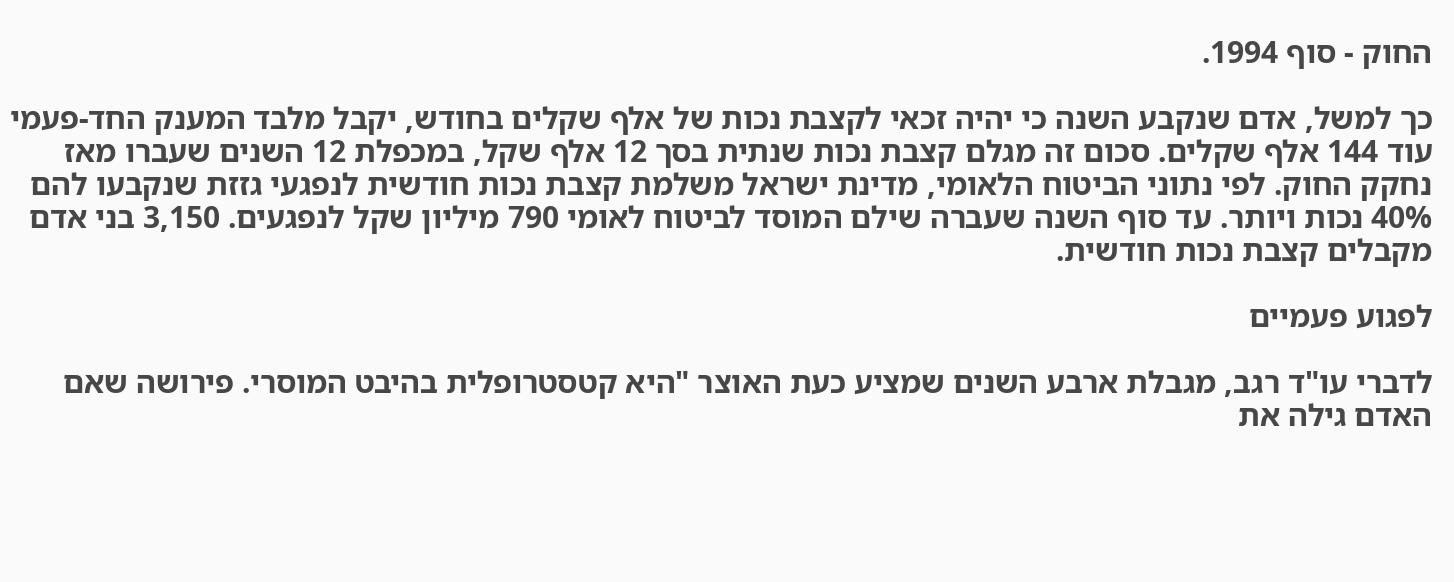החוק - סוף 1994.

כך למשל, אדם שנקבע השנה כי יהיה זכאי לקצבת נכות של אלף שקלים בחודש, יקבל מלבד המענק החד-פעמי עוד 144 אלף שקלים. סכום זה מגלם קצבת נכות שנתית בסך 12 אלף שקל, במכפלת 12 השנים שעברו מאז נחקק החוק. לפי נתוני הביטוח הלאומי, מדינת ישראל משלמת קצבת נכות חודשית לנפגעי גזזת שנקבעו להם 40% נכות ויותר. עד סוף השנה שעברה שילם המוסד לביטוח לאומי 790 מיליון שקל לנפגעים. 3,150 בני אדם מקבלים קצבת נכות חודשית.

לפגוע פעמיים

לדברי עו"ד רגב, מגבלת ארבע השנים שמציע כעת האוצר "היא קטסטרופלית בהיבט המוסרי. פירושה שאם האדם גילה את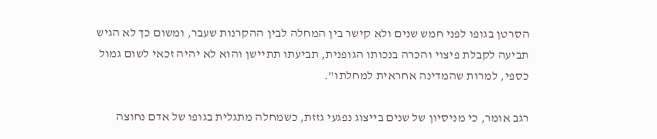הסרטן בגופו לפני חמש שנים ולא קישר בין המחלה לבין ההקרנות שעבר, ומשום כך לא הגיש תביעה לקבלת פיצוי והכרה בנכותו הגופנית, תביעתו תתיישן והוא לא יהיה זכאי לשום גמול כספי, למרות שהמדינה אחראית למחלתו".

רגב אומר, כי מניסיון של שנים בייצוג נפגעי גזזת, כשמחלה מתגלית בגופו של אדם נחוצה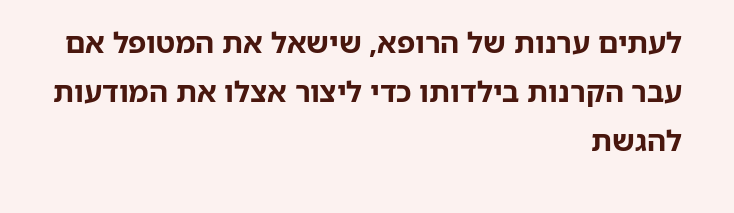לעתים ערנות של הרופא, שישאל את המטופל אם עבר הקרנות בילדותו כדי ליצור אצלו את המודעות להגשת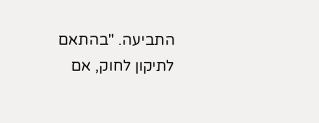התביעה. "בהתאם לתיקון לחוק, אם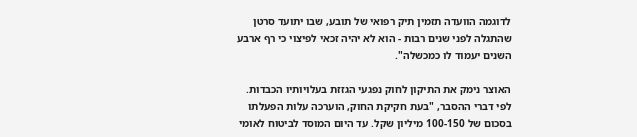לדוגמה הוועדה תזמין תיק רפואי של תובע, שבו יתועד סרטן שהתגלה לפני שנים רבות - הוא לא יהיה זכאי לפיצוי כי רף ארבע השנים יעמוד לו כמכשלה".

האוצר נימק את התיקון לחוק נפגעי הגזזת בעלויותיו הכבדות. לפי דברי ההסבר, "בעת חקיקת החוק, הוערכה עלות הפעלתו בסכום של 100-150 מיליון שקל. עד היום המוסד לביטוח לאומי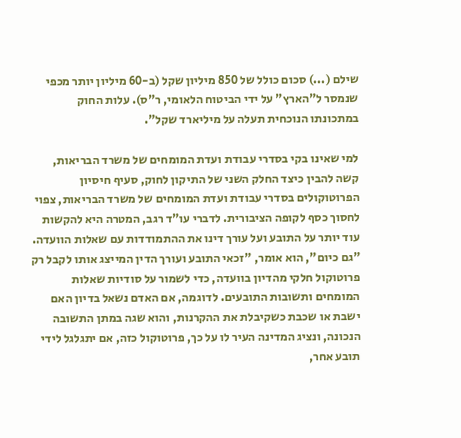שילם (...) סכום כולל של 850 מיליון שקל (ב-60 מיליון יותר מכפי שנמסר ל"הארץ" על ידי הביטוח הלאומי, ר"ס). עלות החוק במתכונתו הנוכחית תעלה על מיליארד שקל".

למי שאינו בקי בסדרי עבודת ועדת המומחים של משרד הבריאות, קשה להבין כיצד החלק השני של התיקון לחוק, סעיף חיסיון הפרוטוקולים בסדרי עבודת ועדת המומחים של משרד הבריאות, צפוי לחסוך כסף לקופה הציבורית. לדברי עו"ד רגב, המטרה היא להקשות עוד יותר על התובע ועל עורך דינו את ההתמודדות עם שאלות הוועדה. "גם כיום", הוא אומר, "זכאי התובע ועורך הדין המייצג אותו לקבל רק פרוטוקול חלקי מהדיון בוועדה, כדי לשמור על סודיות שאלות המומחים ותשובות התובעים. לדוגמה, אם האדם נשאל בדיון האם ישבת או שכבת כשקיבלת את ההקרנות, והוא שגה במתן התשובה הנכונה, ונציג המדינה העיר לו על כך, פרוטוקול כזה, אם יתגלגל לידי תובע אחר,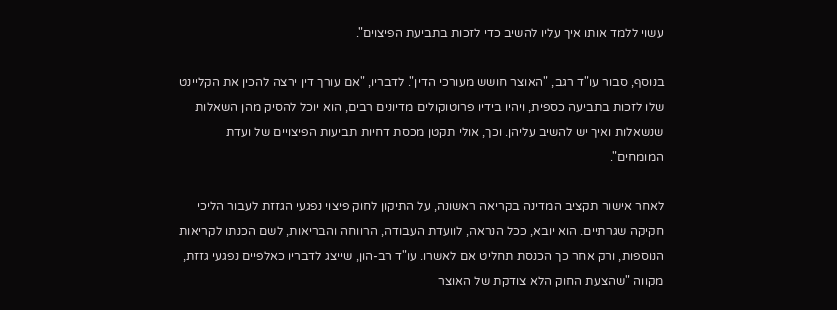עשוי ללמד אותו איך עליו להשיב כדי לזכות בתביעת הפיצוים".

בנוסף, סבור עו"ד רגב, "האוצר חושש מעורכי הדין". לדבריו, "אם עורך דין ירצה להכין את הקליינט שלו לזכות בתביעה כספית, ויהיו בידיו פרוטוקולים מדיונים רבים, הוא יוכל להסיק מהן השאלות שנשאלות ואיך יש להשיב עליהן. וכך, אולי תקטן מכסת דחיות תביעות הפיצויים של ועדת המומחים".

לאחר אישור תקציב המדינה בקריאה ראשונה, על התיקון לחוק פיצוי נפגעי הגזזת לעבור הליכי חקיקה שגרתיים. הוא יובא, ככל הנראה, לוועדת העבודה, הרווחה והבריאות, לשם הכנתו לקריאות הנוספות, ורק אחר כך הכנסת תחליט אם לאשרו. עו"ד רב-הון, שייצג לדבריו כאלפיים נפגעי גזזת, מקווה "שהצעת החוק הלא צודקת של האוצר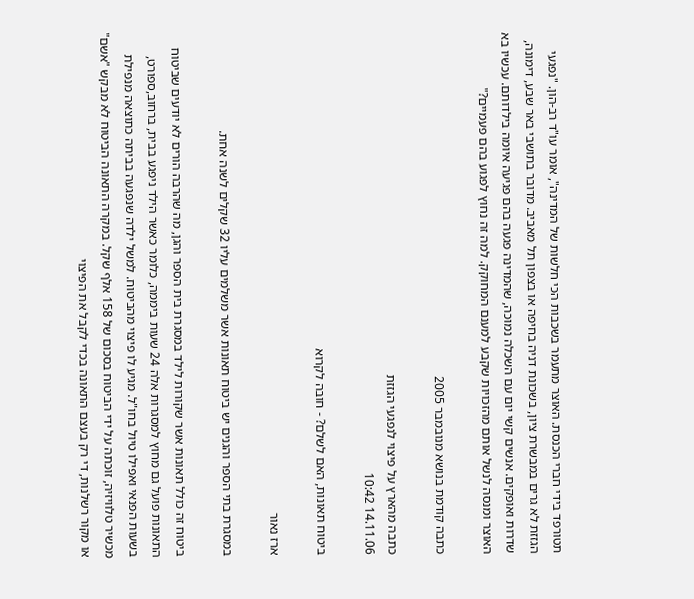תטורפד בידי חברי הכנסת. האוצר מתעמר בשכבות הכי חלשות של המדינה", אומר עו"ד רב-הון. "נפגעי הגזזת לא גרים במבשרת ציון, בשכונת דניה בחיפה או בצפון תל מאביב. מדובר בתושבי באר שבע, דימונה, שדרות ואופקים. אנשים קשי יום עם השכלה נמוכה, שהמדינה פגעה בהם פגיעה איומה בילדותם. עכשיו בא האוצר ומנסה לנשל אותם מהזכויות שקבע למענם המחוקק. למה זה נחוץ לפגוע בהם פעמיים?"

כתבה קודמת בנושא מנובמבר 2005

כתבה מהארץ על פיצוי לנפגעי הגזזת
14.11.06 10:42

ביטוח תאונות, האם לשלם? - חובה לקרוא

ארז נאור

במסגרת בתי הספר והגנים יש ביטוח תאונות אשר משלמים עליו 32 שקלים לשנה אחת.

ביטוח זה כולל תאונות אשר שקורות לילד במסגרת בית הספר והגן, מה שהרבה הורים לא יודעים שביטוח התאונות פועל גם מחוץ למסגרות אלה 24 שעות ביממה, כלומר כאשר הילד ניפגע בבית, ברחוב,ספורט, בשעות הפנאי ואפילו טיול בחו"ל. מגיע לו פיצוי מהביטוח. למשל ילדה שנפגעה בביתה כתוצאה מנפילת מכשיר טלוויזיה, זוכתה על ידי הביטוח בסכום של 158 אלף שקל. במקרה התאונה הביטוח לא מבקש "אשם" או מקור רשלנות, די רק בעצם התאונה בכדי לקבל את הפיצוי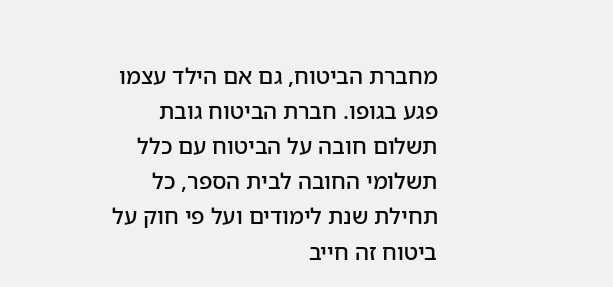מחברת הביטוח, גם אם הילד עצמו פגע בגופו. חברת הביטוח גובת תשלום חובה על הביטוח עם כלל תשלומי החובה לבית הספר, כל תחילת שנת לימודים ועל פי חוק על ביטוח זה חייב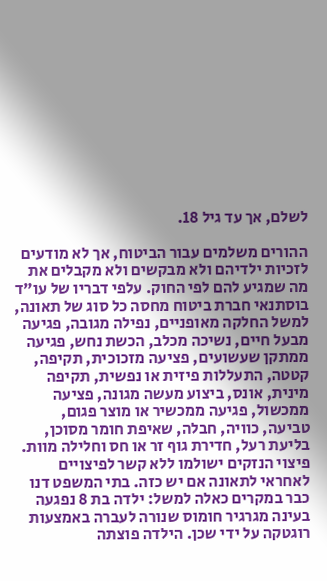לשלם, אך עד גיל 18.

ההורים משלמים עבור הביטוח, אך לא מודעים לזכיות ילדיהם ולא מבקשים ולא מקבלים את מה שמגיע להם לפי החוק. עלפי דבריו של עו"ד בוסתנאי חברת ביטוח מחסה כל סוג של תאונה, למשל החלקה מאופניים, נפילה מגובה, פגיעה מבעל חיים, נשיכה מכלב, הכשת נחש, פגיעה ממתקן שעשועים, פציעה מזכוכית, תקיפה, קטטה, התעללות פיזית או נפשית, תקיפה מינית, אונס, ביצוע מעשה מגונה, פציעה ממכשול, פגיעה ממכשיר או מוצר פגום, טביעה, כוויה, חבלה, שאיפת חומר מסוכן, בליעת רעל, חדירת גוף זר או חס וחלילה מוות. פיצוי הנזקים ישולמו ללא קשר לפיצויים לאחראי לתאונה אם יש כזה. בתי המשפט דנו כבר במקרים כאלה למשל: ילדה בת 8 נפגעה בעינה מגרגיר חומוס שנורה לעברה באמצעות רוגטקה על ידי שכן. הילדה פוצתה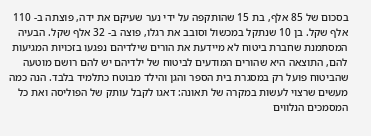בסכום של 85 אלף, בת 15 שהותקפה על ידי נער שעיקם את ידה, פוצתה ב- 110 אלף שקל. בן 10 שנתקל במכשול וסובב את רגלו, פוצה ב- 32 אלף שקל. הבעיה המסתמנת שחברת ביטוח לא מיידעת את הורים שילדיהם נפגעו בזכויות המגיעות להם, התוצאה היא שהורים המודעים לביטוח של ילדיהם יש להם רושם מוטעה שהביטוח פועל רק במסגרת בית הספר והגן והילד מבוטח כתלמיד בלבד. הנה כמה מעשים שרצוי לעשות במקרה של תאונה: דאגו לקבל עותק של הפוליסה ואת כל המסמכים הנלווים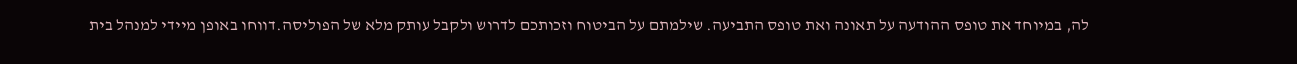לה, במיוחד את טופס ההודעה על תאונה ואת טופס התביעה. שילמתם על הביטוח וזכותכם לדרוש ולקבל עותק מלא של הפוליסה.דווחו באופן מיידי למנהל בית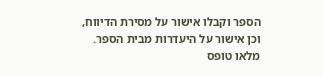הספר וקבלו אישור על מסירת הדיווח, וכן אישור על היעדרות מבית הספר. מלאו טופס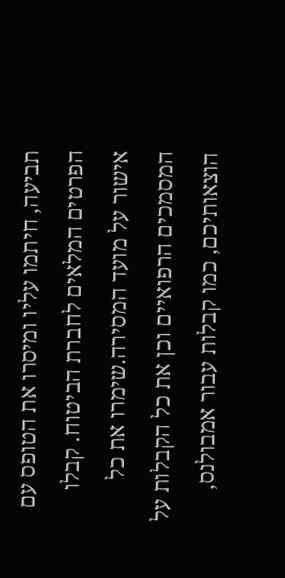תביעה, חיתמו עליו ומיסרו את הטופס עם הפרטים המלאים לחברת הביטוח. קבלו אישור על מועד המסירה.שימרו את כל המסמכים הרפואיים וכן את כל הקבלות על הוצאותיכם, כמו קבלות עבור אמבולנס,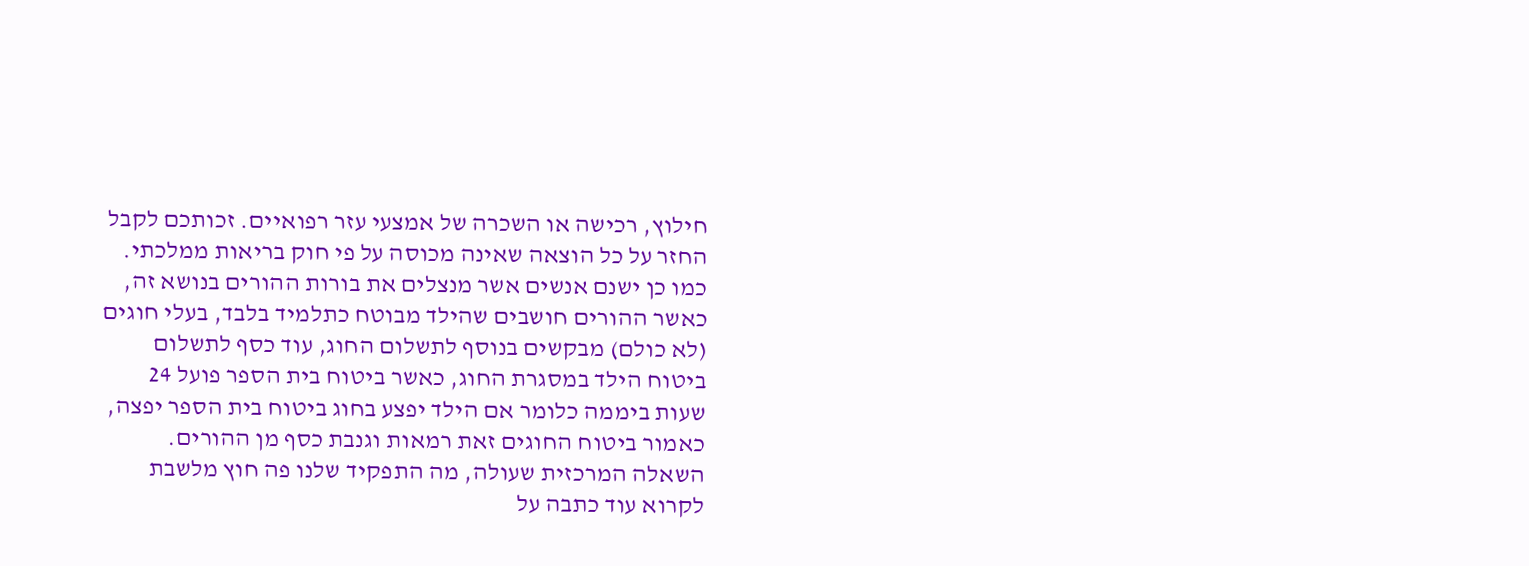חילוץ, רכישה או השכרה של אמצעי עזר רפואיים. זכותכם לקבל החזר על כל הוצאה שאינה מכוסה על פי חוק בריאות ממלכתי. כמו כן ישנם אנשים אשר מנצלים את בורות ההורים בנושא זה, כאשר ההורים חושבים שהילד מבוטח כתלמיד בלבד, בעלי חוגים (לא כולם) מבקשים בנוסף לתשלום החוג, עוד כסף לתשלום ביטוח הילד במסגרת החוג, כאשר ביטוח בית הספר פועל 24 שעות ביממה כלומר אם הילד יפצע בחוג ביטוח בית הספר יפצה, כאמור ביטוח החוגים זאת רמאות וגנבת כסף מן ההורים. השאלה המרכזית שעולה, מה התפקיד שלנו פה חוץ מלשבת לקרוא עוד כתבה על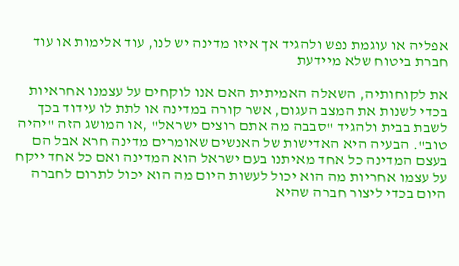אפליה או עוגמת נפש ולהגיד אך איזו מדינה יש לנו, עוד אלימות או עוד חברת ביטוח שלא מיידעת

את לקוחותיה, השאלה האמיתית האם אנו לוקחים על עצמנו אחראיות בכדי לשנות את המצב העגום, אשר קורה במדינה או לתת לו עידוד בכך לשבת בבית ולהגיד "סבבה מה אתם רוצים ישראל" ,או המושג הזה "יהיה טוב". הבעיה היא האדישות של האנשים שאומרים מדינה חרא אבל הם בעצם המדינה כל אחד מאיתנו בעם ישראל הוא המדינה ואם כל אחד ייקח על עצמו אחריות מה הוא יכול לעשות היום מה הוא יכול לתרום לחברה היום בכדי ליצור חברה שהיא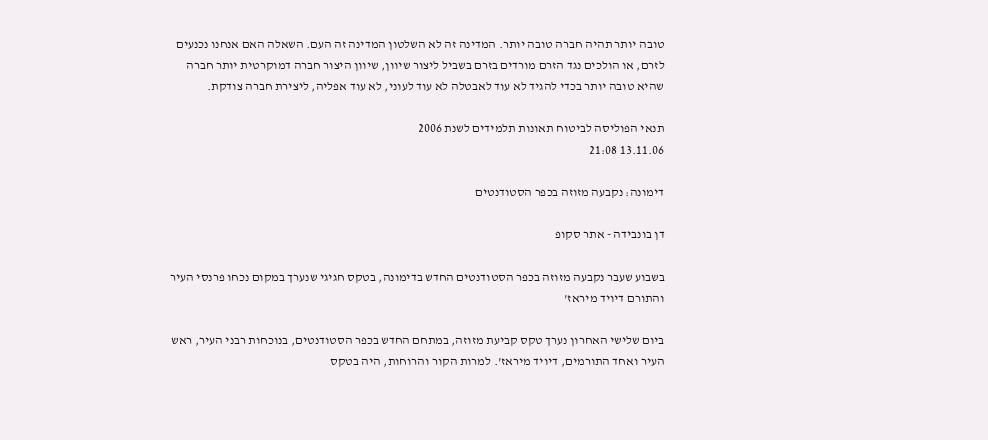טובה יותר תהיה חברה טובה יותר. המדינה זה לא השלטון המדינה זה העם. השאלה האם אנחנו נכנעים לזרם, או הולכים נגד הזרם מורדים בזרם בשביל ליצור שיוון, שיוון היצור חברה דמוקרטית יותר חברה שהיא טובה יותר בכדי להגיד לא עוד לאבטלה לא עוד לעוני, לא עוד אפליה, ליצירת חברה צודקת.

תנאי הפוליסה לביטוח תאונות תלמידים לשנת 2006
13.11.06 21:08

דימונה: נקבעה מזוזה בכפר הסטודנטים

דן בונבידה - אתר סקופ

בשבוע שעבר נקבעה מזוזה בכפר הסטודנטים החדש בדימונה, בטקס חגיגי שנערך במקום נכחו פרנסי העיר והתורם דיויד מיראז'

ביום שלישי האחרון נערך טקס קביעת מזוזה, במתחם החדש בכפר הסטודנטים, בנוכחות רבני העיר, ראש העיר ואחד התורמים, דיויד מיראז'. למרות הקור והרוחות, היה בטקס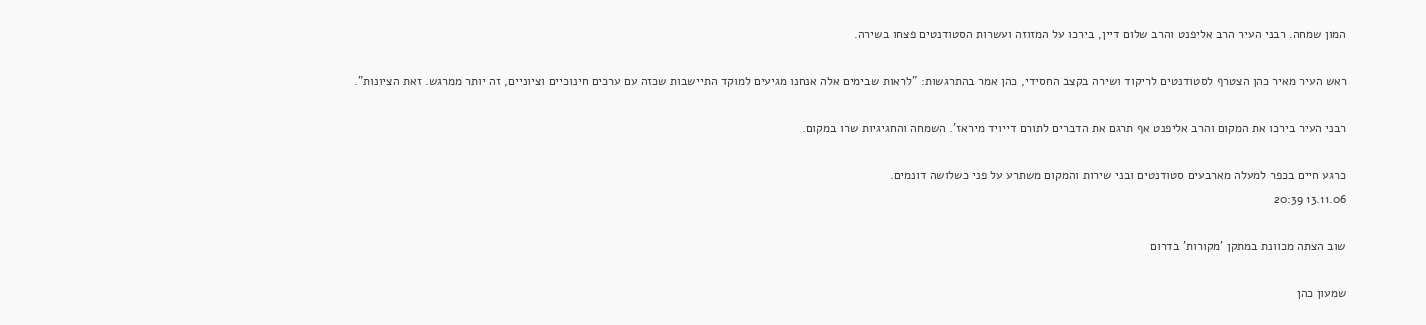המון שמחה. רבני העיר הרב אליפנט והרב שלום דיין, בירכו על המזוזה ועשרות הסטודנטים פצחו בשירה.

ראש העיר מאיר כהן הצטרף לסטודנטים לריקוד ושירה בקצב החסידי, כהן אמר בהתרגשות: "לראות שבימים אלה אנחנו מגיעים למוקד התיישבות שכזה עם ערכים חינוכיים וציוניים, זה יותר ממרגש. זאת הציונות".

רבני העיר בירכו את המקום והרב אליפנט אף תרגם את הדברים לתורם דייויד מיראז'. השמחה והחגיגיות שרו במקום.

כרגע חיים בכפר למעלה מארבעים סטודנטים ובני שירות והמקום משתרע על פני כשלושה דונמים.
13.11.06 20:39

שוב הצתה מכוונת במתקן 'מקורות' בדרום

שמעון כהן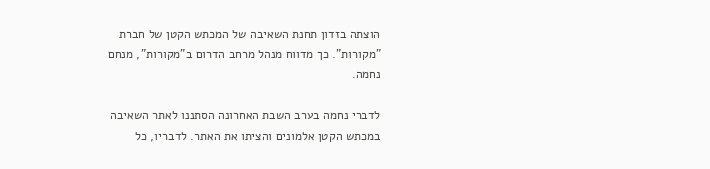הוצתה בזדון תחנת השאיבה של המכתש הקטן של חברת "מקורות". כך מדווח מנהל מרחב הדרום ב"מקורות", מנחם נחמה.

לדברי נחמה בערב השבת האחרונה הסתננו לאתר השאיבה במכתש הקטן אלמונים והציתו את האתר. לדבריו, כל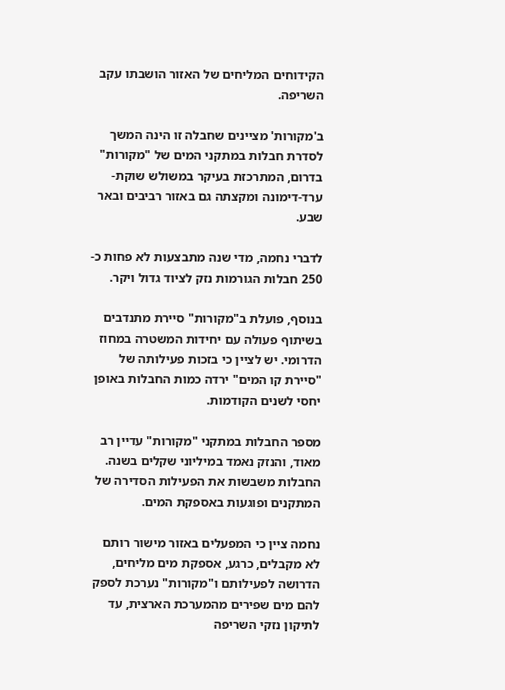הקידוחים המליחים של האזור הושבתו עקב השריפה.

ב'מקורות' מציינים שחבלה זו הינה המשך לסדרת חבלות במתקני המים של "מקורות" בדרום, המתרכזת בעיקר במשולש שוקת-ערד-דימונה ומקצתה גם באזור רביבים ובאר שבע.

לדברי נחמה, מדי שנה מתבצעות לא פחות כ- 250 חבלות הגורמות נזק לציוד גדול ויקר.

בנוסף, פועלת ב"מקורות" סיירת מתנדבים בשיתוף פעולה עם יחידות המשטרה במחוז הדרומי. יש לציין כי בזכות פעילותה של "סיירת קו המים" ירדה כמות החבלות באופן יחסי לשנים הקודמות.

מספר החבלות במתקני "מקורות" עדיין רב מאוד, והנזק נאמד במיליוני שקלים בשנה. החבלות משבשות את הפעילות הסדירה של המתקנים ופוגעות באספקת המים.

נחמה ציין כי המפעלים באזור מישור רותם לא מקבלים, כרגע, אספקת מים מליחים, הדרושה לפעילותם ו"מקורות" נערכת לספק להם מים שפירים מהמערכת הארצית, עד לתיקון נזקי השריפה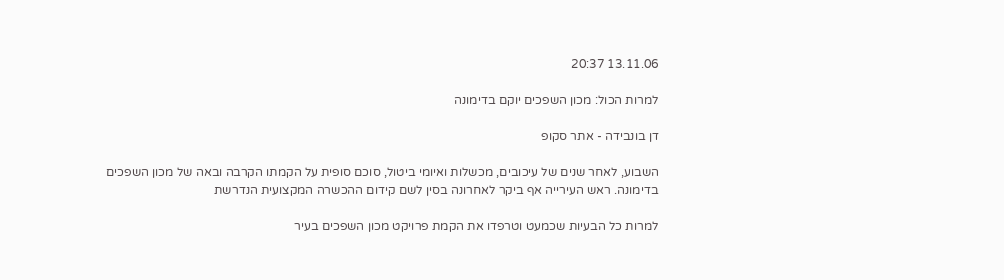13.11.06 20:37

למרות הכול: מכון השפכים יוקם בדימונה

דן בונבידה - אתר סקופ

השבוע, לאחר שנים של עיכובים, מכשלות ואיומי ביטול, סוכם סופית על הקמתו הקרבה ובאה של מכון השפכים בדימונה. ראש העירייה אף ביקר לאחרונה בסין לשם קידום ההכשרה המקצועית הנדרשת

למרות כל הבעיות שכמעט וטרפדו את הקמת פרויקט מכון השפכים בעיר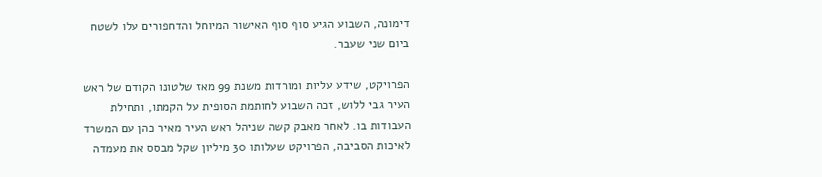דימונה, השבוע הגיע סוף סוף האישור המיוחל והדחפורים עלו לשטח ביום שני שעבר.

הפרויקט, שידע עליות ומורדות משנת 99 מאז שלטונו הקודם של ראש העיר גבי ללוש, זכה השבוע לחותמת הסופית על הקמתו, ותחילת העבודות בו. לאחר מאבק קשה שניהל ראש העיר מאיר כהן עם המשרד לאיכות הסביבה, הפרויקט שעלותו 30 מיליון שקל מבסס את מעמדה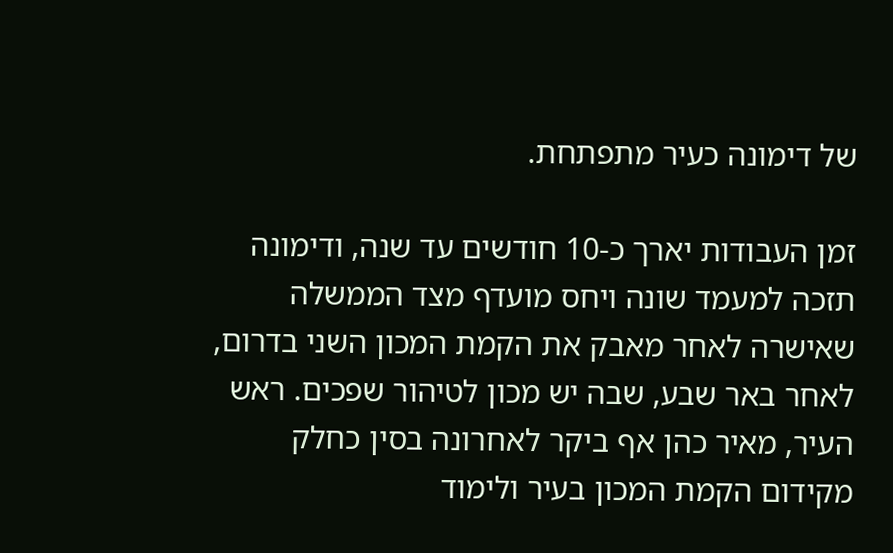של דימונה כעיר מתפתחת.

זמן העבודות יארך כ-10 חודשים עד שנה, ודימונה תזכה למעמד שונה ויחס מועדף מצד הממשלה שאישרה לאחר מאבק את הקמת המכון השני בדרום, לאחר באר שבע, שבה יש מכון לטיהור שפכים. ראש העיר, מאיר כהן אף ביקר לאחרונה בסין כחלק מקידום הקמת המכון בעיר ולימוד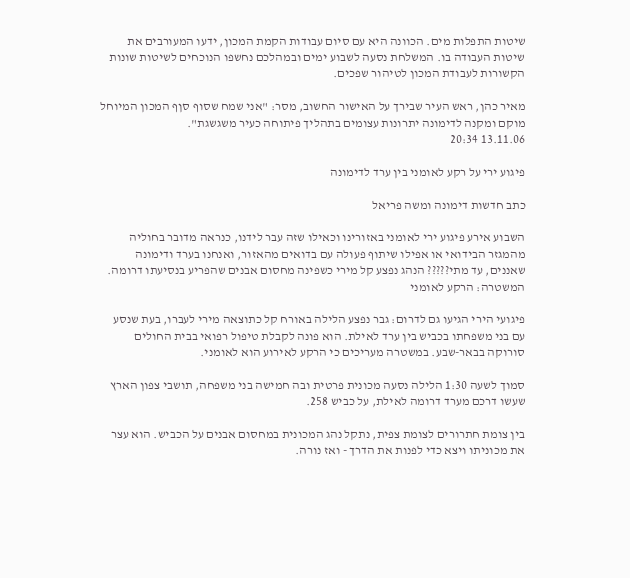שיטות התפלות מים. הכוונה היא עם סיום עבודות הקמת המכון, ידעו המעורבים את שיטות העבודה בו. המשלחת נסעה לשבוע ימים ובמהלכם נחשפו הנוכחים לשיטות שונות הקשורות לעבודת המכון לטיהור שפכים.

מאיר כהן, ראש העיר שבירך על האישור החשוב, מסר: "אני שמח שסוף סןף המכון המיוחל מוקם ומקנה לדימונה יתרונות עצומים בתהליך פיתוחה כעיר משגשגת".
13.11.06 20:34

פיגוע ירי על רקע לאומני בין ערד לדימונה

כתב חדשות דימונה ומשה פריאל

השבוע אירע פיגוע ירי לאומני באזורינו וכאילו שזה עבר לידנו, כנראה מדובר בחוליה מהמגזר הבידואי או אפילו שיתוף פעולה עם בדואים מהאזור, ואנחנו בערד ודימונה שאננים, עד מתי????? הנהג נפצע קל מירי כשפינה מחסום אבנים שהפריע בנסיעתו דרומה. המשטרה: הרקע לאומני

פיגועי הירי הגיעו גם לדרום: גבר נפצע הלילה באורח קל כתוצאה מירי לעברו, בעת שנסע עם בני משפחתו בכביש בין ערד לאילת. הוא פונה לקבלת טיפול רפואי בבית החולים סורוקה בבאר-שבע. במשטרה מעריכים כי הרקע לאירוע הוא לאומני.

סמוך לשעה 1:30 הלילה נסעה מכונית פרטית ובה חמישה בני משפחה, תושבי צפון הארץ שעשו דרכם מערד דרומה לאילת, על כביש 258.

בין צומת חתרורים לצומת צפית, נתקל נהג המכונית במחסום אבנים על הכביש. הוא עצר את מכוניתו ויצא כדי לפנות את הדרך - ואז נורה.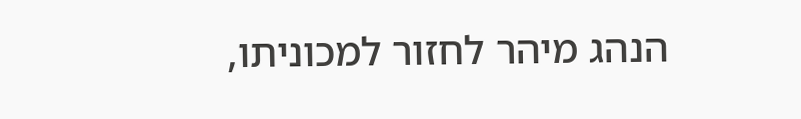הנהג מיהר לחזור למכוניתו,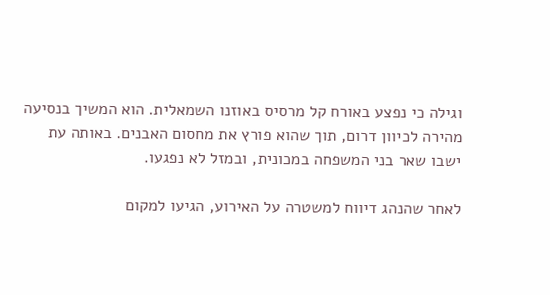וגילה כי נפצע באורח קל מרסיס באוזנו השמאלית. הוא המשיך בנסיעה מהירה לכיוון דרום, תוך שהוא פורץ את מחסום האבנים. באותה עת ישבו שאר בני המשפחה במכונית, ובמזל לא נפגעו.

לאחר שהנהג דיווח למשטרה על האירוע, הגיעו למקום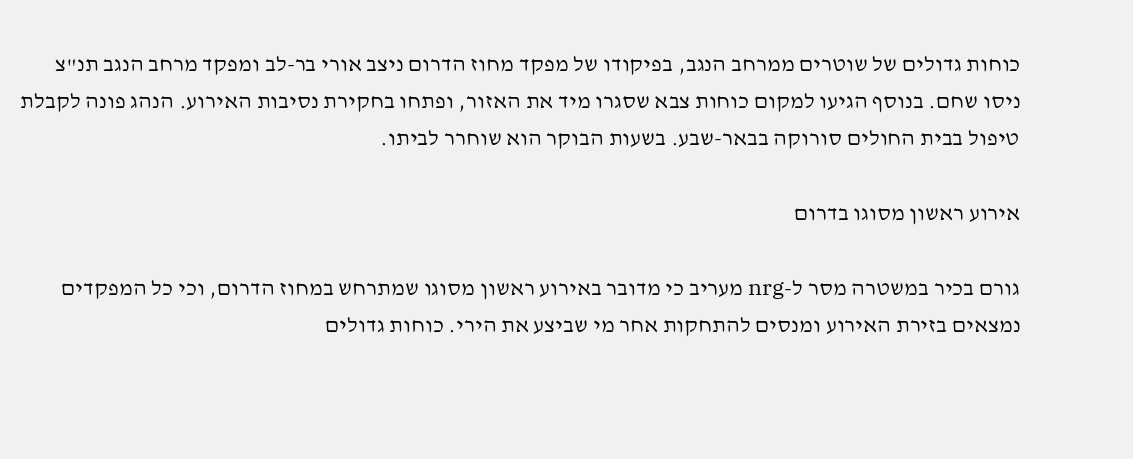כוחות גדולים של שוטרים ממרחב הנגב, בפיקודו של מפקד מחוז הדרום ניצב אורי בר-לב ומפקד מרחב הנגב תנ"צ ניסו שחם. בנוסף הגיעו למקום כוחות צבא שסגרו מיד את האזור, ופתחו בחקירת נסיבות האירוע. הנהג פונה לקבלת טיפול בבית החולים סורוקה בבאר-שבע. בשעות הבוקר הוא שוחרר לביתו.

אירוע ראשון מסוגו בדרום

גורם בכיר במשטרה מסר ל-nrg מעריב כי מדובר באירוע ראשון מסוגו שמתרחש במחוז הדרום, וכי כל המפקדים נמצאים בזירת האירוע ומנסים להתחקות אחר מי שביצע את הירי. כוחות גדולים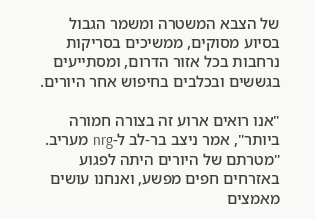של הצבא המשטרה ומשמר הגבול בסיוע מסוקים, ממשיכים בסריקות נרחבות בכל אזור הדרום, ומסתייעים בגששים ובכלבים בחיפוש אחר היורים.

"אנו רואים ארוע זה בצורה חמורה ביותר", אמר ניצב בר-לב ל-nrg מעריב. "מטרתם של היורים היתה לפגוע באזרחים חפים מפשע, ואנחנו עושים מאמצים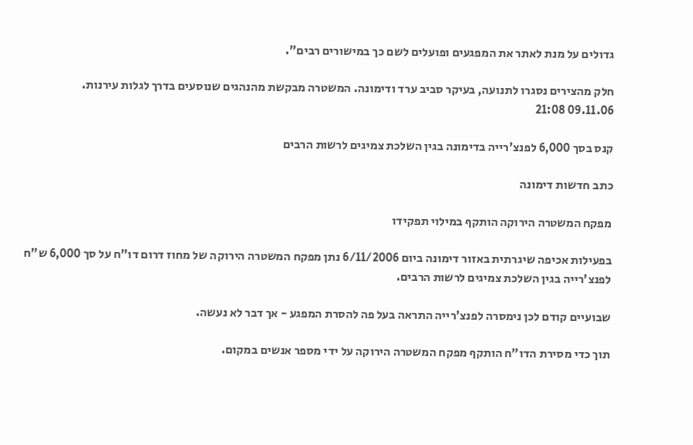גדולים על מנת לאתר את המפגעים ופועלים לשם כך במישורים רבים".

חלק מהצירים נסגרו לתנועה, בעיקר סביב ערד ודימונה. המשטרה מבקשת מהנהגים שנוסעים בדרך לגלות עירנות.
09.11.06 21:08

קנס בסך 6,000 לפנצ'רייה בדימונה בגין השלכת צמיגים לרשות הרבים

כתב חדשות דימונה

מפקח המשטרה הירוקה הותקף במילוי תפקידו

בפעילות אכיפה שיגרתית באזור דימונה ביום 6/11/2006 נתן מפקח המשטרה הירוקה של מחוז דרום דו"ח על סך 6,000 ש"ח לפנצ'רייה בגין השלכת צמיגים לרשות הרבים.

שבועיים קודם לכן נימסרה לפנצ'רייה התראה בעל פה להסרת המפגע - אך דבר לא נעשה.

תוך כדי מסירת הדו"ח הותקף מפקח המשטרה הירוקה על ידי מספר אנשים במקום.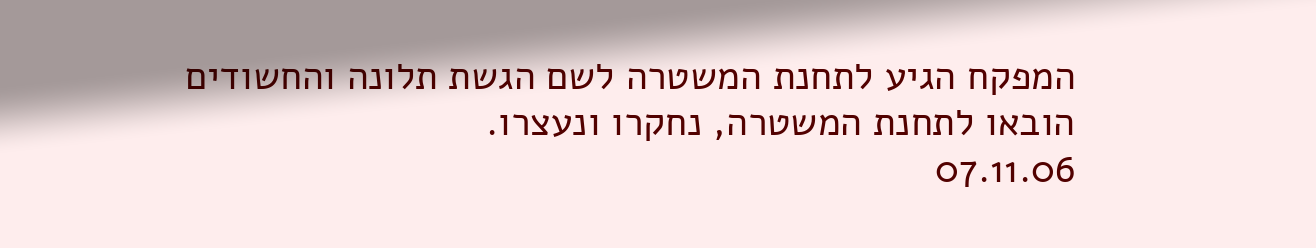המפקח הגיע לתחנת המשטרה לשם הגשת תלונה והחשודים הובאו לתחנת המשטרה, נחקרו ונעצרו.
07.11.06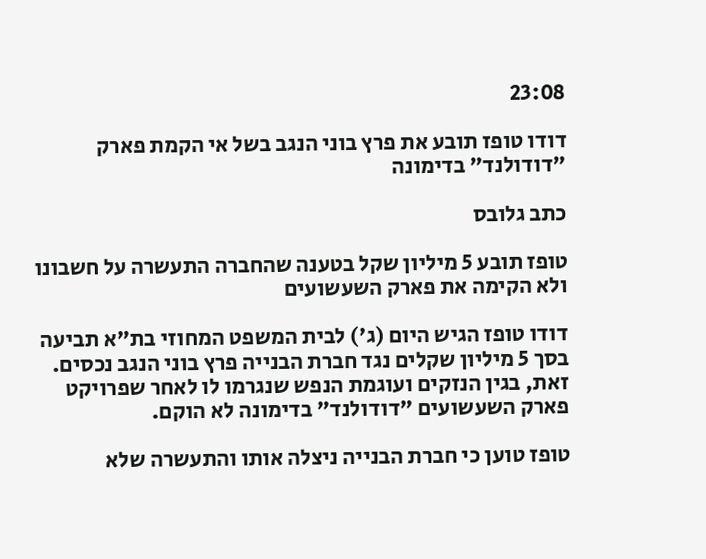23:08

דודו טופז תובע את פרץ בוני הנגב בשל אי הקמת פארק "דודולנד" בדימונה

כתב גלובס

טופז תובע 5 מיליון שקל בטענה שהחברה התעשרה על חשבונו ולא הקימה את פארק השעשועים

דודו טופז הגיש היום (ג') לבית המשפט המחוזי בת"א תביעה בסך 5 מיליון שקלים נגד חברת הבנייה פרץ בוני הנגב נכסים. זאת, בגין הנזקים ועוגמת הנפש שנגרמו לו לאחר שפרויקט פארק השעשועים "דודולנד" בדימונה לא הוקם.

טופז טוען כי חברת הבנייה ניצלה אותו והתעשרה שלא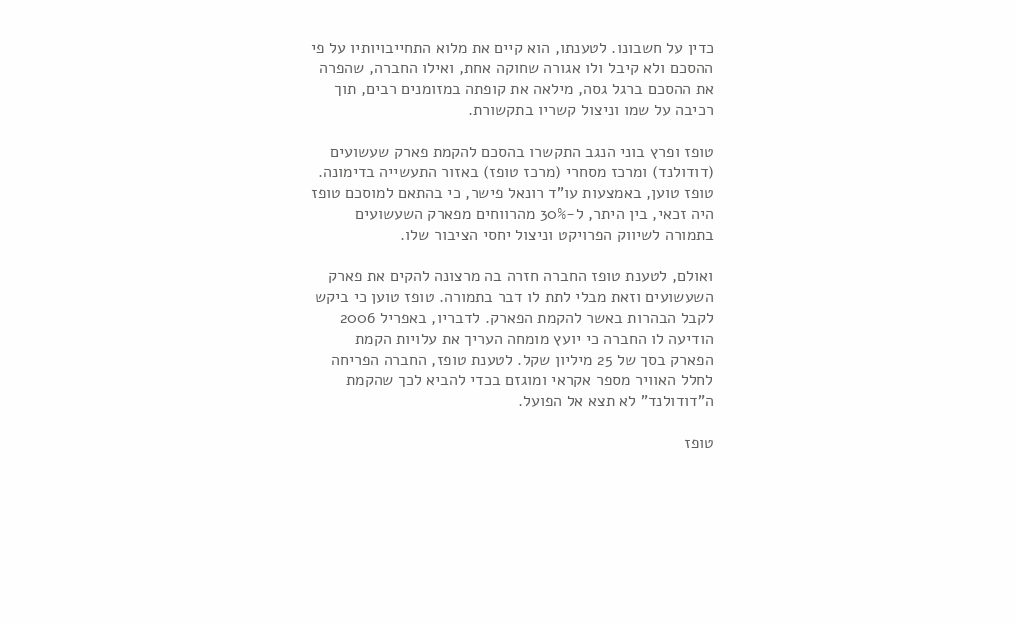כדין על חשבונו. לטענתו, הוא קיים את מלוא התחייבויותיו על פי ההסכם ולא קיבל ולו אגורה שחוקה אחת, ואילו החברה, שהפרה את ההסכם ברגל גסה, מילאה את קופתה במזומנים רבים, תוך רכיבה על שמו וניצול קשריו בתקשורת.

טופז ופרץ בוני הנגב התקשרו בהסכם להקמת פארק שעשועים (דודולנד) ומרכז מסחרי (מרכז טופז) באזור התעשייה בדימונה. טופז טוען, באמצעות עו"ד רונאל פישר, כי בהתאם למוסכם טופז היה זכאי, בין היתר, ל-30% מהרווחים מפארק השעשועים בתמורה לשיווק הפרויקט וניצול יחסי הציבור שלו.

ואולם, לטענת טופז החברה חזרה בה מרצונה להקים את פארק השעשועים וזאת מבלי לתת לו דבר בתמורה. טופז טוען כי ביקש לקבל הבהרות באשר להקמת הפארק. לדבריו, באפריל 2006 הודיעה לו החברה כי יועץ מומחה העריך את עלויות הקמת הפארק בסך של 25 מיליון שקל. לטענת טופז, החברה הפריחה לחלל האוויר מספר אקראי ומוגזם בכדי להביא לכך שהקמת ה"דודולנד" לא תצא אל הפועל.

טופז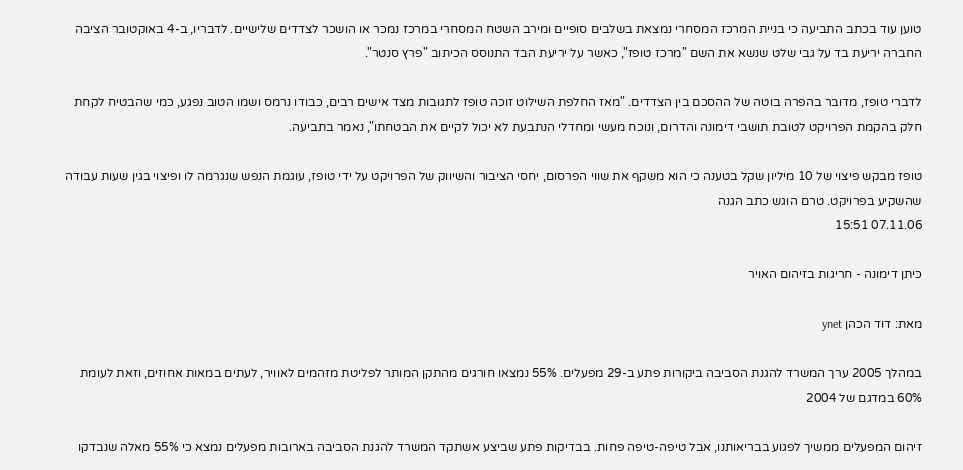טוען עוד בכתב התביעה כי בניית המרכז המסחרי נמצאת בשלבים סופיים ומירב השטח המסחרי במרכז נמכר או הושכר לצדדים שלישיים. לדבריו, ב-4 באוקטובר הציבה החברה יריעת בד על גבי שלט שנשא את השם "מרכז טופז", כאשר על יריעת הבד התנוסס הכיתוב "פרץ סנטר".

לדברי טופז, מדובר בהפרה בוטה של ההסכם בין הצדדים. "מאז החלפת השילוט זוכה טופז לתגובות מצד אישים רבים, כבודו נרמס ושמו הטוב נפגע, כמי שהבטיח לקחת חלק בהקמת הפרויקט לטובת תושבי דימונה והדרום, ונוכח מעשי ומחדלי הנתבעת לא יכול לקיים את הבטחתו", נאמר בתביעה.

טופז מבקש פיצוי של 10 מיליון שקל בטענה כי הוא משקף את שווי הפרסום, יחסי הציבור והשיווק של הפרויקט על ידי טופז, עוגמת הנפש שנגרמה לו ופיצוי בגין שעות עבודה שהשקיע בפרויקט. טרם הוגש כתב הגנה
07.11.06 15:51

כיתן דימונה - חריגות בזיהום האויר

מאת: דוד הכהן ynet

במהלך 2005 ערך המשרד להגנת הסביבה ביקורות פתע ב-29 מפעלים. 55% נמצאו חורגים מהתקן המותר לפליטת מזהמים לאוויר, לעתים במאות אחוזים, וזאת לעומת 60% במדגם של 2004

זיהום המפעלים ממשיך לפגוע בבריאותנו, אבל טיפה-טיפה פחות. בבדיקות פתע שביצע אשתקד המשרד להגנת הסביבה בארובות מפעלים נמצא כי 55% מאלה שנבדקו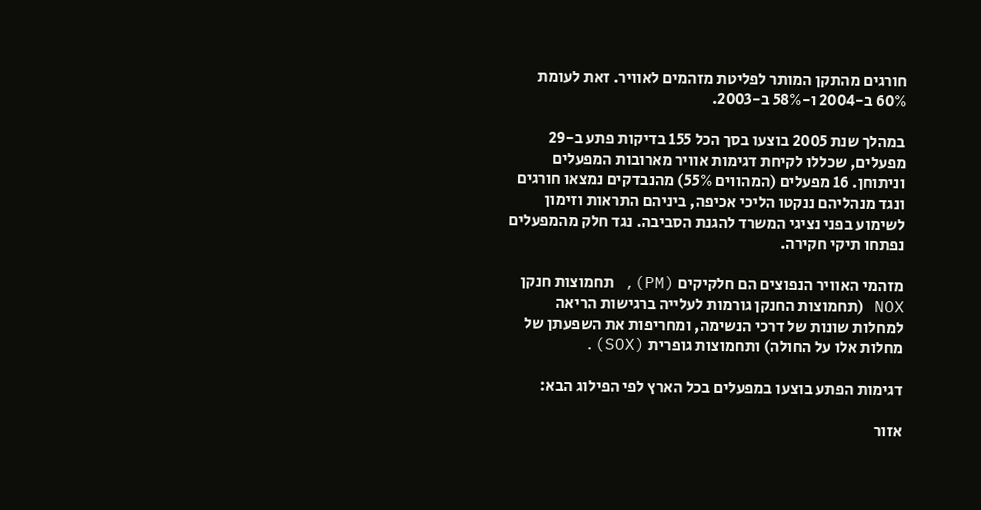חורגים מהתקן המותר לפליטת מזהמים לאוויר. זאת לעומת 60% ב-2004 ו-58% ב-2003.

במהלך שנת 2005 בוצעו בסך הכל 155 בדיקות פתע ב-29 מפעלים, שכללו לקיחת דגימות אוויר מארובות המפעלים וניתוחן. 16 מפעלים (המהווים 55%) מהנבדקים נמצאו חורגים ונגד מנהליהם ננקטו הליכי אכיפה, ביניהם התראות וזימון לשימוע בפני נציגי המשרד להגנת הסביבה. נגד חלק מהמפעלים נפתחו תיקי חקירה.

מזהמי האוויר הנפוצים הם חלקיקים (PM), תחמוצות חנקן NOX (תחמוצות החנקן גורמות לעלייה ברגישות הריאה למחלות שונות של דרכי הנשימה, ומחריפות את השפעתן של מחלות אלו על החולה) ותחמוצות גופרית (SOX).

דגימות הפתע בוצעו במפעלים בכל הארץ לפי הפילוג הבא:

אזור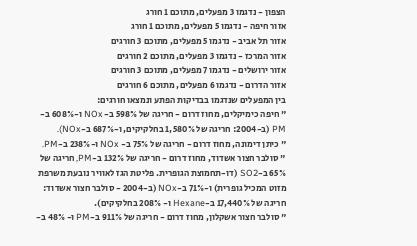הצפון - נדגמו 3 מפעלים, מתוכם 1 חורג
אזור חיפה - נדגמו 5 מפעלים, מתוכם 1 חורג
אזור תל אביב - נדגמו 5 מפעלים, מתוכם 3 חורגים
אזור המרכז - נדגמו 3 מפעלים, מתוכם 2 חורגים
אזור ירושלים - נדגמו 7 מפעלים, מתוכם 3 חורגים
אזור הדרום - נדגמו 6 מפעלים, מתוכם 6 חורגים
בין המפעלים שנדגמו בבדיקות הפתע ונמצאו חורגים:
" חיפה כימיקלים, מחוז דרום - חריגה של 598% ב- NOx ו-608% ב-PM (ב-2004: חריגה של 1,580% בחלקיקים, ו-687% ב-NOx).
" כיתן דימונה, מחוז דרום - חריגה של 75% ב- NOx ו-238% ב-PM.
" סולבר חצור אשדוד, מחוז דרום - חריגה של 132% ב-PM, חריגה של 65% ב-SO2 (דו-תחמוצת הגופרית. פליטת הגז לאוויר נובעת משרפת מזוט המכיל גופרית) ו-71% ב-NOx (ב-2004 - סולבר חצור אשדוד: חריגה של 17,440% ב-Hexane ו- 208% בחלקיקים).
" סולבר חצור אשקלון, מחוז דרום - חריגה של 911% ב-PM ו- 48% ב-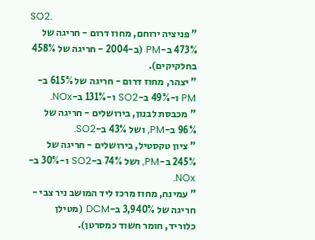SO2.
" פניציה ירוחם, מחוז דרום - חריגה של 473% ב-PM (ב-2004 - חריגה של 458% בחלקיקים).
" יצהר, מחוז דרום - חריגה של 615% ב-PM ו-49% ב-SO2 ו-131% ב-NOx.
" מכבסת לבנון, בירושלים - חריגה של 96% ב-PM, ושל 43% ב-SO2.
" ציון טקסטיל, בירושלים - חריגה של 245% ב-PM, ושל 74% ב-SO2 ו-30% ב-NOx.
" עמינח, מחוז מרכז ליד המושב ניר צבי - חריגה של 3,940% ב-DCM (מטילן כלוריד, חומר חשוד כמסרטן).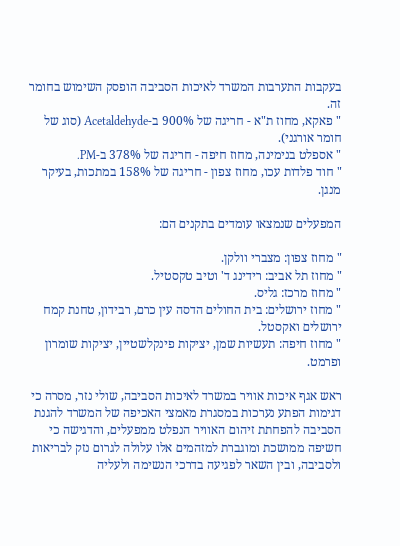בעקבות התערבות המשרד לאיכות הסביבה הופסק השימוש בחומר זה.
" פאקא, מחוז ת"א - חריגה של 900% ב-Acetaldehyde (סוג של חומר אורגני).
" אספלט בנימינה, מחוז חיפה - חריגה של 378% ב-PM.
" חוד פלדות עכו, מחוז צפון - חריגה של 158% במתכות, בעיקר מנגן.

המפעלים שנמצאו עומדים בתקנים הם:

" מחוז צפון: מצברי וולקן.
" מחוז תל אביב: רידינג ד' וטיב טקסטיל.
" מחוז מרכז: גליס.
" מחוז ירושלים: בית החולים הדסה עין כרם, רבידון, טחנת קמח ירושלים ואקסטל.
" מחוז חיפה: תעשיות שמן, יציקות פינקלשטיין, יציקות שומרון ופרמט.

ראש אגף איכות אוויר במשרד לאיכות הסביבה, שולי נזר, מסרה כי דגימות הפתע נערכות במסגרת מאמצי האכיפה של המשרד להגנת הסביבה להפחתת זיהום האוויר הנפלט ממפעלים, והדגישה כי חשיפה ממושכת ומוגברת למזהמים אלו עלולה לגרום נזק לבריאות ולסביבה, ובין השאר לפגיעה בדרכי הנשימה ולעליה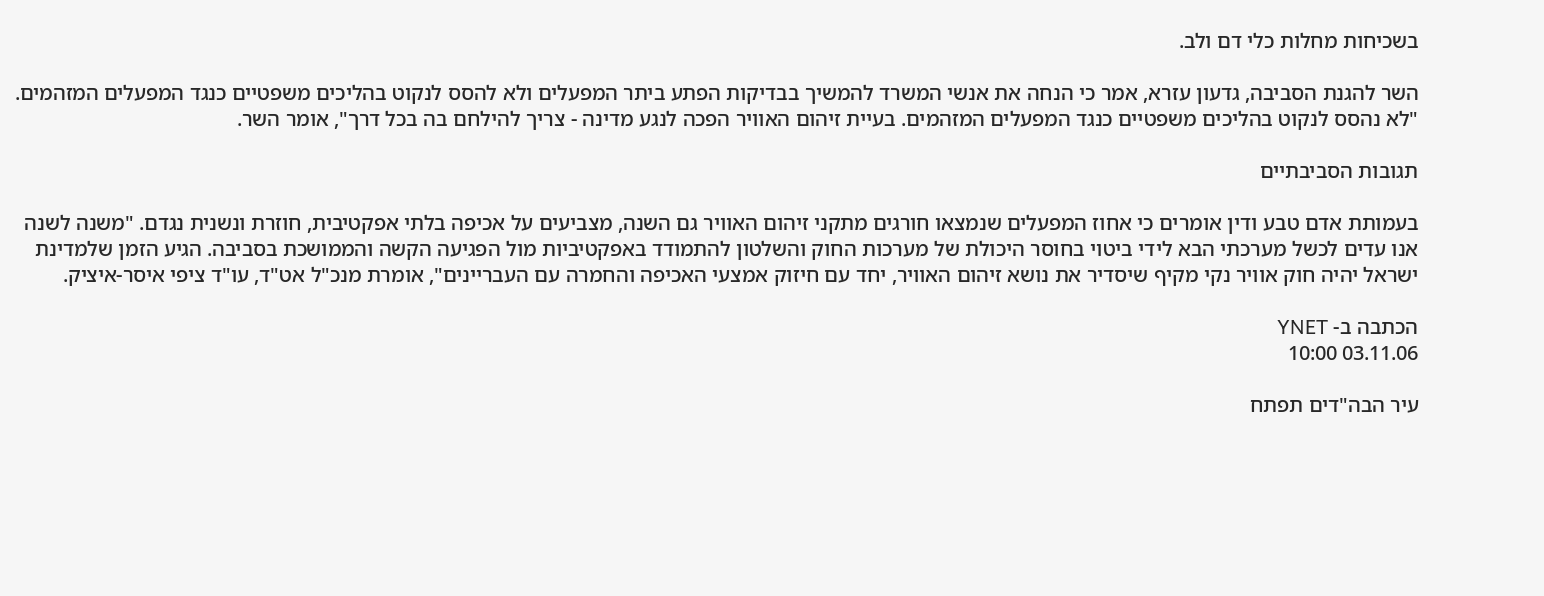בשכיחות מחלות כלי דם ולב.

השר להגנת הסביבה, גדעון עזרא, אמר כי הנחה את אנשי המשרד להמשיך בבדיקות הפתע ביתר המפעלים ולא להסס לנקוט בהליכים משפטיים כנגד המפעלים המזהמים. "לא נהסס לנקוט בהליכים משפטיים כנגד המפעלים המזהמים. בעיית זיהום האוויר הפכה לנגע מדינה - צריך להילחם בה בכל דרך", אומר השר.

תגובות הסביבתיים

בעמותת אדם טבע ודין אומרים כי אחוז המפעלים שנמצאו חורגים מתקני זיהום האוויר גם השנה, מצביעים על אכיפה בלתי אפקטיבית, חוזרת ונשנית נגדם. "משנה לשנה אנו עדים לכשל מערכתי הבא לידי ביטוי בחוסר היכולת של מערכות החוק והשלטון להתמודד באפקטיביות מול הפגיעה הקשה והממושכת בסביבה. הגיע הזמן שלמדינת ישראל יהיה חוק אוויר נקי מקיף שיסדיר את נושא זיהום האוויר, יחד עם חיזוק אמצעי האכיפה והחמרה עם העבריינים", אומרת מנכ"ל אט"ד, עו"ד ציפי איסר-איציק.

הכתבה ב- YNET
03.11.06 10:00

עיר הבה"דים תפתח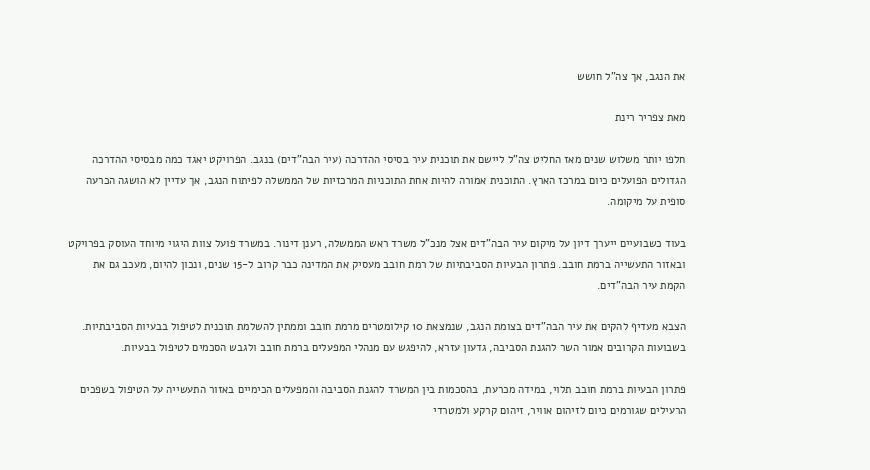את הנגב, אך צה"ל חושש

מאת צפריר רינת

חלפו יותר משלוש שנים מאז החליט צה"ל ליישם את תוכנית עיר בסיסי ההדרכה (עיר הבה"דים) בנגב. הפרויקט יאגד כמה מבסיסי ההדרכה הגדולים הפועלים כיום במרכז הארץ. התוכנית אמורה להיות אחת התוכניות המרכזיות של הממשלה לפיתוח הנגב, אך עדיין לא הושגה הכרעה סופית על מיקומה.

בעוד כשבועיים ייערך דיון על מיקום עיר הבה"דים אצל מנכ"ל משרד ראש הממשלה, רענן דינור. במשרד פועל צוות היגוי מיוחד העוסק בפרויקט ובאזור התעשייה ברמת חובב. פתרון הבעיות הסביבתיות של רמת חובב מעסיק את המדינה כבר קרוב ל-15 שנים, ונכון להיום, מעכב גם את הקמת עיר הבה"דים.

הצבא מעדיף להקים את עיר הבה"דים בצומת הנגב, שנמצאת 10 קילומטרים מרמת חובב וממתין להשלמת תוכנית לטיפול בבעיות הסביבתיות. בשבועות הקרובים אמור השר להגנת הסביבה, גדעון עזרא, להיפגש עם מנהלי המפעלים ברמת חובב ולגבש הסכמים לטיפול בבעיות.

פתרון הבעיות ברמת חובב תלוי, במידה מכרעת, בהסכמות בין המשרד להגנת הסביבה והמפעלים הכימיים באזור התעשייה על הטיפול בשפכים הרעילים שגורמים כיום לזיהום אוויר, זיהום קרקע ולמטרדי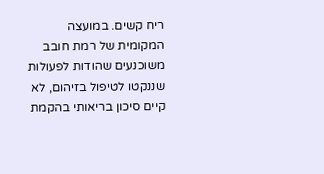ריח קשים. במועצה המקומית של רמת חובב משוכנעים שהודות לפעולות שננקטו לטיפול בזיהום, לא קיים סיכון בריאותי בהקמת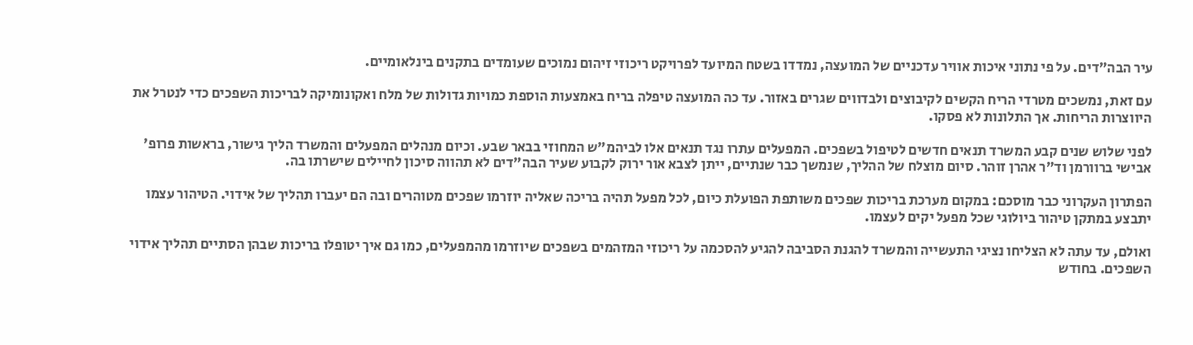עיר הבה"דים. על פי נתוני איכות אוויר עדכניים של המועצה, נמדדו בשטח המיועד לפרויקט ריכוזי זיהום נמוכים שעומדים בתקנים בינלאומיים.

עם זאת, נמשכים מטרדי הריח הקשים לקיבוצים ולבדווים שגרים באזור. עד כה המועצה טיפלה בריח באמצעות הוספת כמויות גדולות של מלח ואקונומיקה לבריכות השפכים כדי לנטרל את היווצרות הריחות. אך התלונות לא פסקו.

לפני שלוש שנים קבע המשרד תנאים חדשים לטיפול בשפכים. המפעלים עתרו נגד תנאים אלו לביהמ"ש המחוזי בבאר שבע. וכיום מנהלים המפעלים והמשרד הליך גישור, בראשות פרופ' אבישי ברוורמן וד"ר אהרן זוהר. סיום מוצלח של ההליך, שנמשך כבר שנתיים, ייתן לצבא אור ירוק לקבוע שעיר הבה"דים לא תהווה סיכון לחיילים שישרתו בה.

הפתרון העקרוני כבר מוסכם: במקום מערכת בריכות שפכים משותפת הפועלת כיום, לכל מפעל תהיה בריכה שאליה יוזרמו שפכים מטוהרים ובה הם יעברו תהליך של אידוי. הטיהור עצמו יתבצע במתקן טיהור ביולוגי שכל מפעל יקים לעצמו.

ואולם, עד עתה לא הצליחו נציגי התעשייה והמשרד להגנת הסביבה להגיע להסכמה על ריכוזי המזהמים בשפכים שיוזרמו מהמפעלים, כמו גם איך יטופלו בריכות שבהן הסתיים תהליך אידוי השפכים. בחודש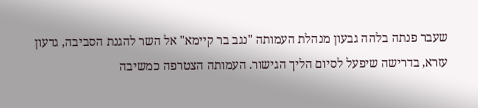שעבר פנתה בלהה גבעון מנהלת העמותה "נגב בר קיימא" אל השר להגנת הסביבה, גדעון עזרא, בדרישה שיפעל לסיום הליך הגישור. העמותה הצטרפה כמשיבה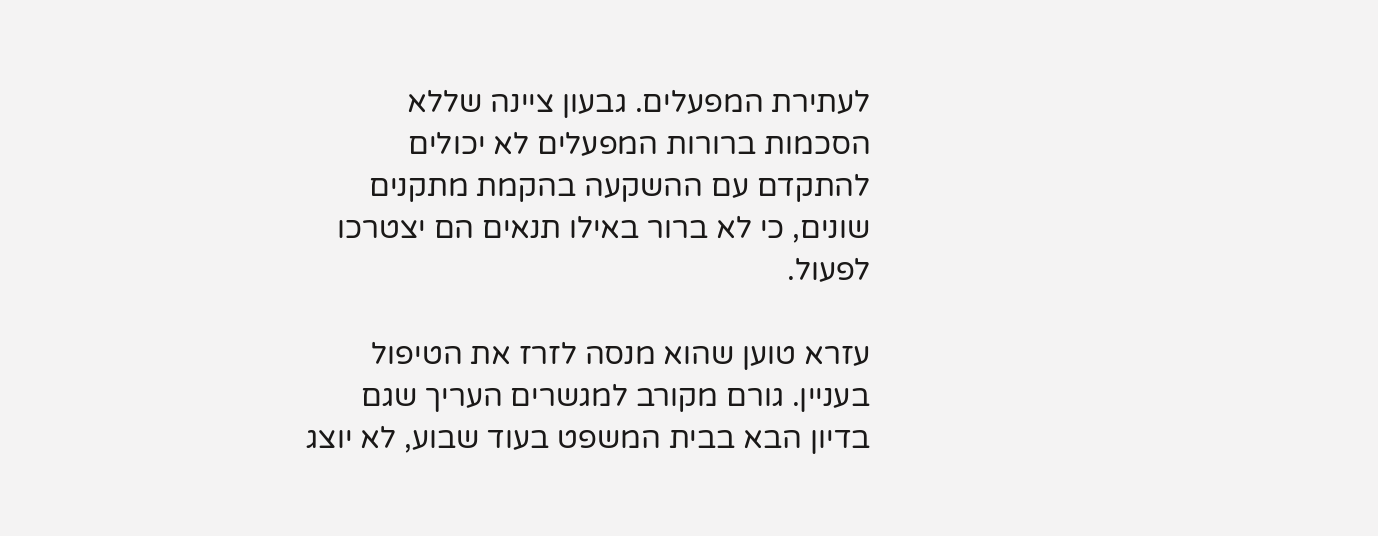לעתירת המפעלים. גבעון ציינה שללא הסכמות ברורות המפעלים לא יכולים להתקדם עם ההשקעה בהקמת מתקנים שונים, כי לא ברור באילו תנאים הם יצטרכו לפעול.

עזרא טוען שהוא מנסה לזרז את הטיפול בעניין. גורם מקורב למגשרים העריך שגם בדיון הבא בבית המשפט בעוד שבוע, לא יוצג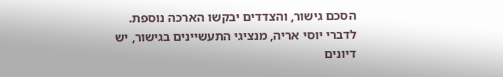הסכם גישור, והצדדים יבקשו הארכה נוספת. לדברי יוסי אריה, מנציגי התעשיינים בגישור, יש דיונים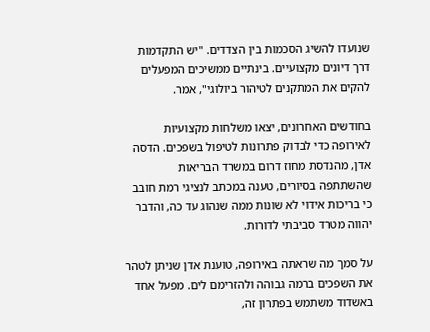שנועדו להשיג הסכמות בין הצדדים. "יש התקדמות דרך דיונים מקצועיים. בינתיים ממשיכים המפעלים להקים את המתקנים לטיהור ביולוגי", אמר.

בחודשים האחרונים, יצאו משלחות מקצועיות לאירופה כדי לבדוק פתרונות לטיפול בשפכים. הדסה אדן, מהנדסת מחוז דרום במשרד הבריאות שהשתתפה בסיורים, טענה במכתב לנציגי רמת חובב כי בריכות אידוי לא שונות ממה שנהוג עד כה, והדבר יהווה מטרד סביבתי לדורות.

על סמך מה שראתה באירופה, טוענת אדן שניתן לטהר את השפכים ברמה גבוהה ולהזרימם לים. מפעל אחד באשדוד משתמש בפתרון זה,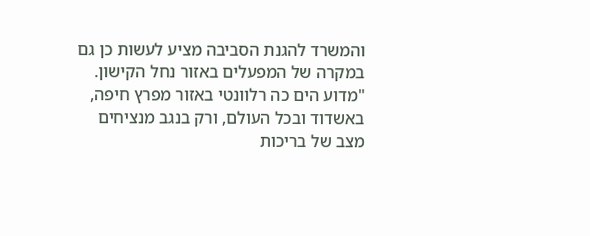והמשרד להגנת הסביבה מציע לעשות כן גם במקרה של המפעלים באזור נחל הקישון. "מדוע הים כה רלוונטי באזור מפרץ חיפה, באשדוד ובכל העולם, ורק בנגב מנציחים מצב של בריכות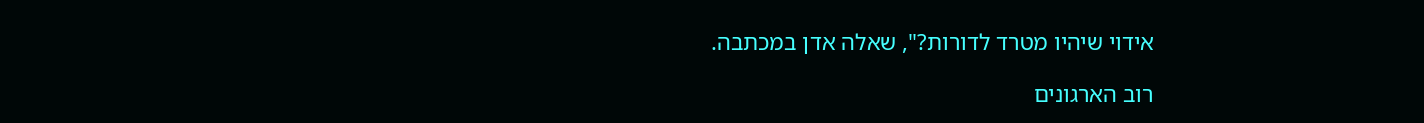אידוי שיהיו מטרד לדורות?", שאלה אדן במכתבה.

רוב הארגונים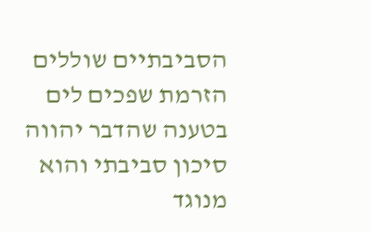הסביבתיים שוללים הזרמת שפכים לים בטענה שהדבר יהווה סיכון סביבתי והוא מנוגד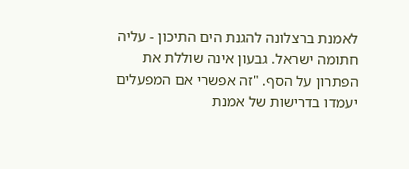לאמנת ברצלונה להגנת הים התיכון - עליה חתומה ישראל. גבעון אינה שוללת את הפתרון על הסף. "זה אפשרי אם המפעלים יעמדו בדרישות של אמנת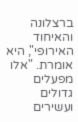ברצלונה והאיחוד האירופי", היא אומרת. "אלו מפעלים גדולים ועשירים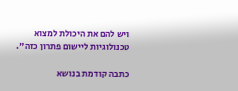ויש להם את היכולת למצוא טכנולוגיות ליישום פתרון כזה".

כתבה קודמת בנושא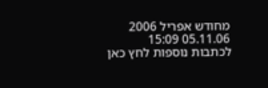מחודש אפריל 2006
05.11.06 15:09
לכתבות נוספות לחץ כאן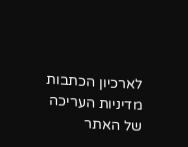לארכיון הכתבות
מדיניות העריכה של האתר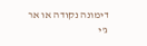דימונה נקודה או אר ג'י